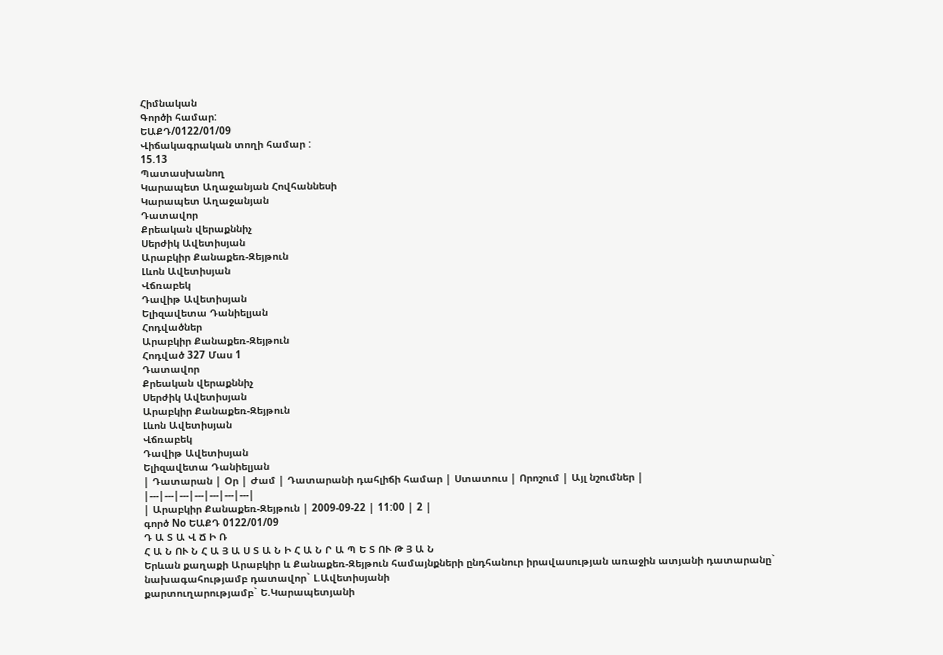Հիմնական
Գործի համար:
ԵԱՔԴ/0122/01/09
Վիճակագրական տողի համար :
15.13
Պատասխանող
Կարապետ Աղաջանյան Հովհաննեսի
Կարապետ Աղաջանյան
Դատավոր
Քրեական վերաքննիչ
Սերժիկ Ավետիսյան
Արաբկիր Քանաքեռ-Զեյթուն
Լևոն Ավետիսյան
Վճռաբեկ
Դավիթ Ավետիսյան
Ելիզավետա Դանիելյան
Հոդվածներ
Արաբկիր Քանաքեռ-Զեյթուն
Հոդված 327 Մաս 1
Դատավոր
Քրեական վերաքննիչ
Սերժիկ Ավետիսյան
Արաբկիր Քանաքեռ-Զեյթուն
Լևոն Ավետիսյան
Վճռաբեկ
Դավիթ Ավետիսյան
Ելիզավետա Դանիելյան
| Դատարան | Օր | Ժամ | Դատարանի դահլիճի համար | Ստատուս | Որոշում | Այլ նշումներ |
|---|---|---|---|---|---|---|
| Արաբկիր Քանաքեռ-Զեյթուն | 2009-09-22 | 11:00 | 2 |
գործ No ԵԱՔԴ 0122/01/09
Դ Ա Տ Ա Վ Ճ Ի Ռ
Հ Ա Ն ՈՒ Ն Հ Ա Յ Ա Ս Տ Ա Ն Ի Հ Ա Ն Ր Ա Պ Ե Տ ՈՒ Թ Յ Ա Ն
Երևան քաղաքի Արաբկիր և Քանաքեռ-Զեյթուն համայնքների ընդհանուր իրավասության առաջին ատյանի դատարանը`
նախագահությամբ դատավոր` Լ.Ավետիսյանի
քարտուղարությամբ` Ե.Կարապետյանի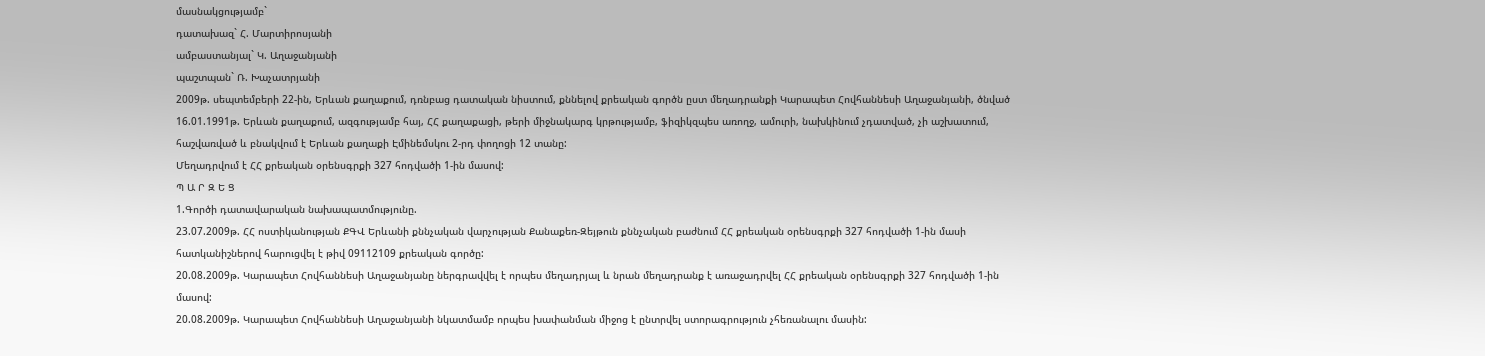մասնակցությամբ`
դատախազ` Հ. Մարտիրոսյանի
ամբաստանյալ` Կ. Աղաջանյանի
պաշտպան` Ռ. Խաչատրյանի
2009թ. սեպտեմբերի 22-ին, Երևան քաղաքում, դռնբաց դատական նիստում, քննելով քրեական գործն ըստ մեղադրանքի Կարապետ Հովհաննեսի Աղաջանյանի, ծնված 16.01.1991թ. Երևան քաղաքում, ազգությամբ հայ, ՀՀ քաղաքացի, թերի միջնակարգ կրթությամբ, ֆիզիկզպես առողջ, ամուրի, նախկինում չդատված, չի աշխատում, հաշվառված և բնակվում է Երևան քաղաքի Էմինեմսկու 2-րդ փողոցի 12 տանը:
Մեղադրվում է ՀՀ քրեական օրենսգրքի 327 հոդվածի 1-ին մասով:
Պ Ա Ր Զ Ե Ց
1.Գործի դատավարական նախապատմությունը.
23.07.2009թ. ՀՀ ոստիկանության ՔԳՎ Երևանի քննչական վարչության Քանաքեռ-Զեյթուն քննչական բաժնում ՀՀ քրեական օրենսգրքի 327 հոդվածի 1-ին մասի հատկանիշներով հարուցվել է թիվ 09112109 քրեական գործը:
20.08.2009թ. Կարապետ Հովհաննեսի Աղաջանյանը ներգրավվել է որպես մեղադրյալ և նրան մեղադրանք է առաջադրվել ՀՀ քրեական օրենսգրքի 327 հոդվածի 1-ին մասով:
20.08.2009թ. Կարապետ Հովհաննեսի Աղաջանյանի նկատմամբ որպես խափանման միջոց է ընտրվել ստորագրություն չհեռանալու մասին: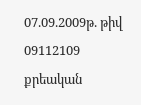07.09.2009թ. թիվ 09112109 քրեական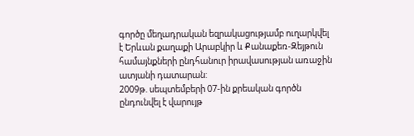գործը մեղադրական եզրակացությամբ ուղարկվել է Երևան քաղաքի Արաբկիր և Քանաքեռ-Զեյթուն համայնքների ընդհանուր իրավասության առաջին ատյանի դատարան:
2009թ. սեպտեմբերի 07-ին քրեական գործն ընդունվել է վարույթ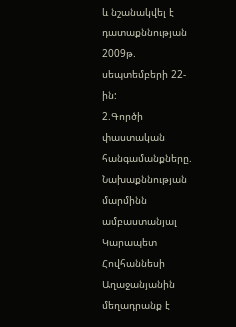և նշանակվել է դատաքննության 2009թ. սեպտեմբերի 22-ին:
2.Գործի փաստական հանգամանքները.
Նախաքննության մարմինն ամբաստանյալ Կարապետ Հովհաննեսի Աղաջանյանին մեղադրանք է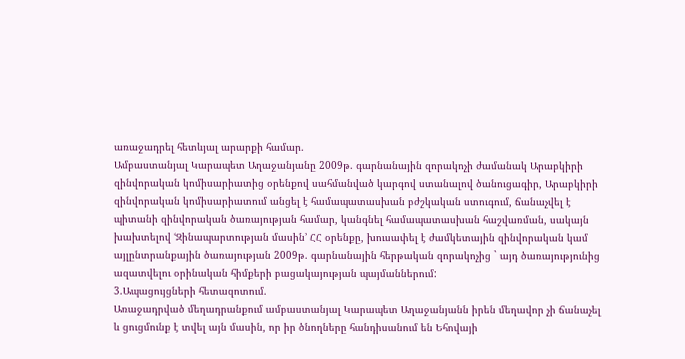առաջադրել հետևյալ արարքի համար.
Ամբաստանյալ Կարապետ Աղաջանյանը 2009թ. գարնանային զորակոչի ժամանակ Արաբկիրի զինվորական կոմիսարիատից օրենքով սահմանված կարգով ստանալով ծանուցագիր, Արաբկիրի զինվորական կոմիսարիատում անցել է համապատասխան բժշկական ստուգում, ճանաչվել է պիտանի զինվորական ծառայության համար, կանգնել համապատասխան հաշվառման, սակայն խախտելով ՙԶինապարտության մասին՚ ՀՀ օրենքը, խուսափել է ժամկետային զինվորական կամ այլընտրանքային ծառայության 2009թ. գարնանային հերթական զորակոչից ` այդ ծառայությունից ազատվելու օրինական հիմքերի բացակայության պայմաններում:
3.Ապացույցների հետազոտում.
Առաջադրված մեղադրանքում ամբաստանյալ Կարապետ Աղաջանյանն իրեն մեղավոր չի ճանաչել և ցուցմունք է տվել այն մասին, որ իր ծնողները հանդիսանում են Եհովայի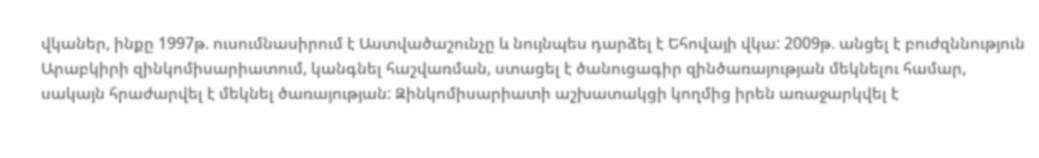վկաներ, ինքը 1997թ. ուսումնասիրում է Աստվածաշունչը և նույնպես դարձել է Եհովայի վկա: 2009թ. անցել է բուժզննություն Արաբկիրի զինկոմիսարիատում, կանգնել հաշվառման, ստացել է ծանուցագիր զինծառայության մեկնելու համար, սակայն հրաժարվել է մեկնել ծառայության: Զինկոմիսարիատի աշխատակցի կողմից իրեն առաջարկվել է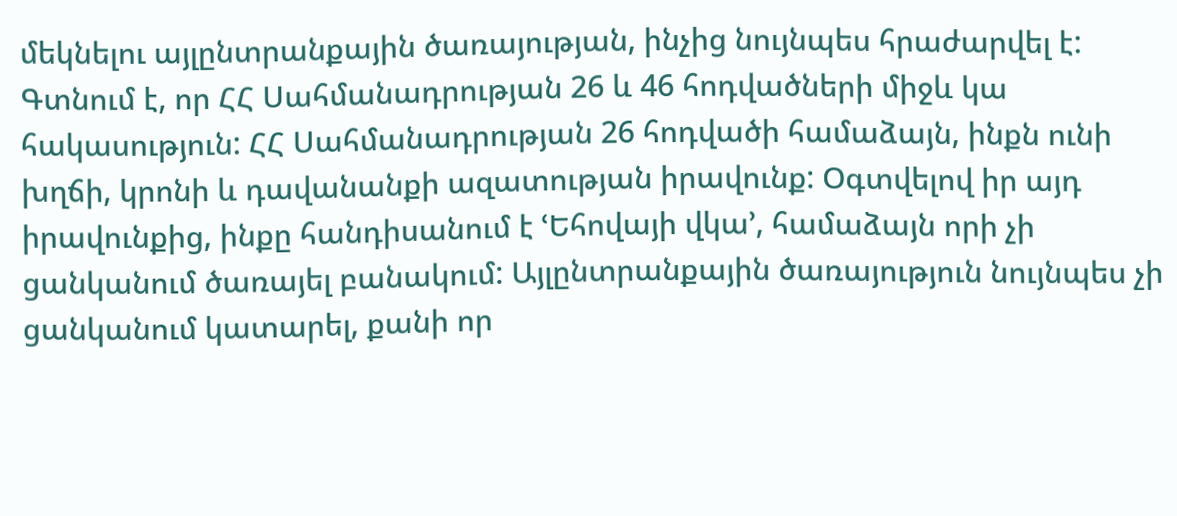մեկնելու այլընտրանքային ծառայության, ինչից նույնպես հրաժարվել է: Գտնում է, որ ՀՀ Սահմանադրության 26 և 46 հոդվածների միջև կա հակասություն: ՀՀ Սահմանադրության 26 հոդվածի համաձայն, ինքն ունի խղճի, կրոնի և դավանանքի ազատության իրավունք: Օգտվելով իր այդ իրավունքից, ինքը հանդիսանում է ՙԵհովայի վկա՚, համաձայն որի չի ցանկանում ծառայել բանակում: Այլընտրանքային ծառայություն նույնպես չի ցանկանում կատարել, քանի որ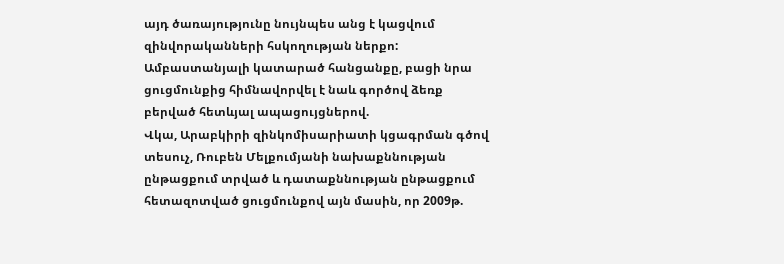այդ ծառայությունը նույնպես անց է կացվում զինվորականների հսկողության ներքո:
Ամբաստանյալի կատարած հանցանքը, բացի նրա ցուցմունքից հիմնավորվել է նաև գործով ձեռք բերված հետևյալ ապացույցներով.
Վկա, Արաբկիրի զինկոմիսարիատի կցագրման գծով տեսուչ, Ռուբեն Մելքումյանի նախաքննության ընթացքում տրված և դատաքննության ընթացքում հետազոտված ցուցմունքով այն մասին, որ 2009թ.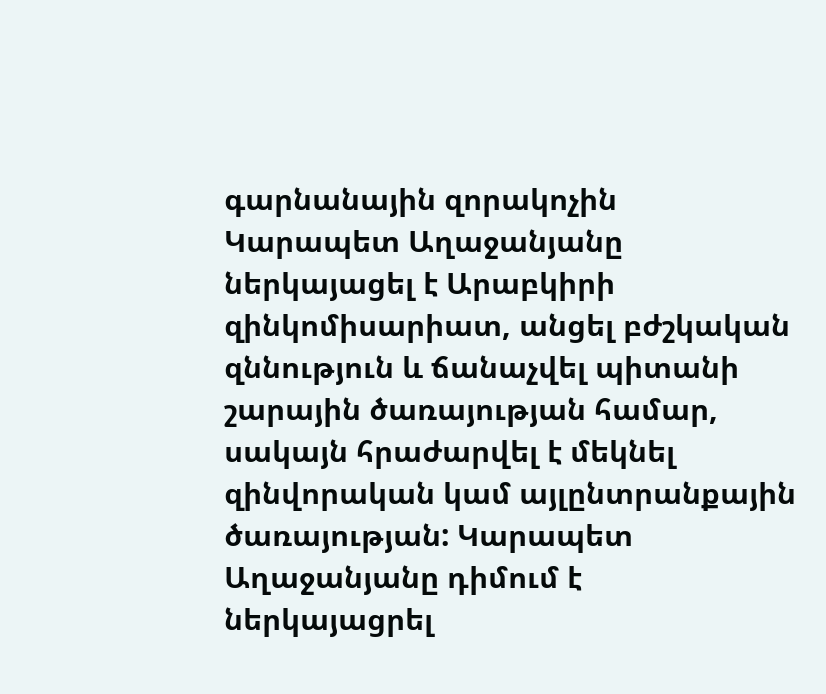գարնանային զորակոչին Կարապետ Աղաջանյանը ներկայացել է Արաբկիրի զինկոմիսարիատ, անցել բժշկական զննություն և ճանաչվել պիտանի շարային ծառայության համար, սակայն հրաժարվել է մեկնել զինվորական կամ այլընտրանքային ծառայության: Կարապետ Աղաջանյանը դիմում է ներկայացրել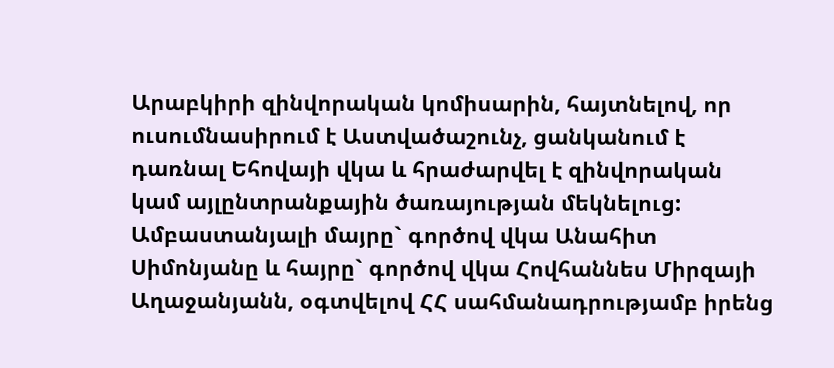Արաբկիրի զինվորական կոմիսարին, հայտնելով, որ ուսումնասիրում է Աստվածաշունչ, ցանկանում է դառնալ Եհովայի վկա և հրաժարվել է զինվորական կամ այլընտրանքային ծառայության մեկնելուց:
Ամբաստանյալի մայրը` գործով վկա Անահիտ Սիմոնյանը և հայրը` գործով վկա Հովհաննես Միրզայի Աղաջանյանն, օգտվելով ՀՀ սահմանադրությամբ իրենց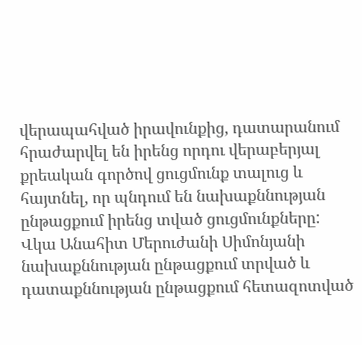վերապահված իրավունքից, դատարանում հրաժարվել են իրենց որդու վերաբերյալ քրեական գործով ցուցմունք տալուց և հայտնել, որ պնդում են նախաքննության ընթացքում իրենց տված ցուցմունքները:
Վկա Անահիտ Մերուժանի Սիմոնյանի նախաքննության ընթացքում տրված և դատաքննության ընթացքում հետազոտված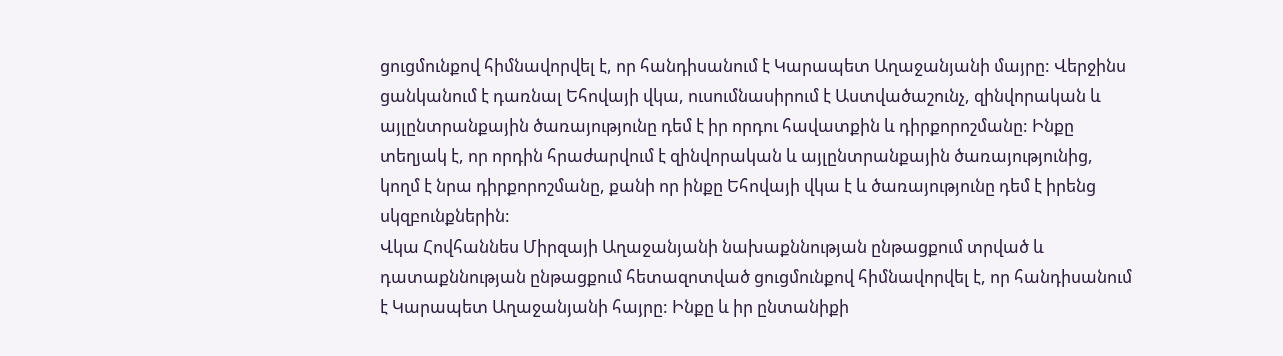ցուցմունքով հիմնավորվել է, որ հանդիսանում է Կարապետ Աղաջանյանի մայրը: Վերջինս ցանկանում է դառնալ Եհովայի վկա, ուսումնասիրում է Աստվածաշունչ, զինվորական և այլընտրանքային ծառայությունը դեմ է իր որդու հավատքին և դիրքորոշմանը: Ինքը տեղյակ է, որ որդին հրաժարվում է զինվորական և այլընտրանքային ծառայությունից, կողմ է նրա դիրքորոշմանը, քանի որ ինքը Եհովայի վկա է և ծառայությունը դեմ է իրենց սկզբունքներին:
Վկա Հովհաննես Միրզայի Աղաջանյանի նախաքննության ընթացքում տրված և դատաքննության ընթացքում հետազոտված ցուցմունքով հիմնավորվել է, որ հանդիսանում է Կարապետ Աղաջանյանի հայրը: Ինքը և իր ընտանիքի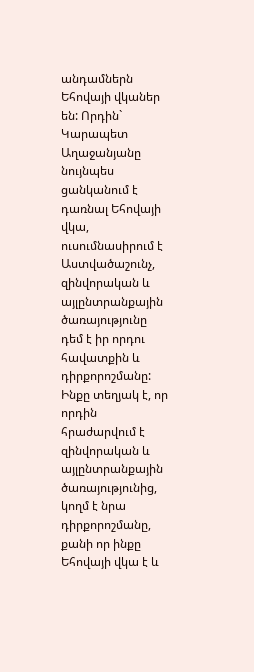անդամներն Եհովայի վկաներ են: Որդին` Կարապետ Աղաջանյանը նույնպես ցանկանում է դառնալ Եհովայի վկա, ուսումնասիրում է Աստվածաշունչ, զինվորական և այլընտրանքային ծառայությունը դեմ է իր որդու հավատքին և դիրքորոշմանը: Ինքը տեղյակ է, որ որդին հրաժարվում է զինվորական և այլընտրանքային ծառայությունից, կողմ է նրա դիրքորոշմանը, քանի որ ինքը Եհովայի վկա է և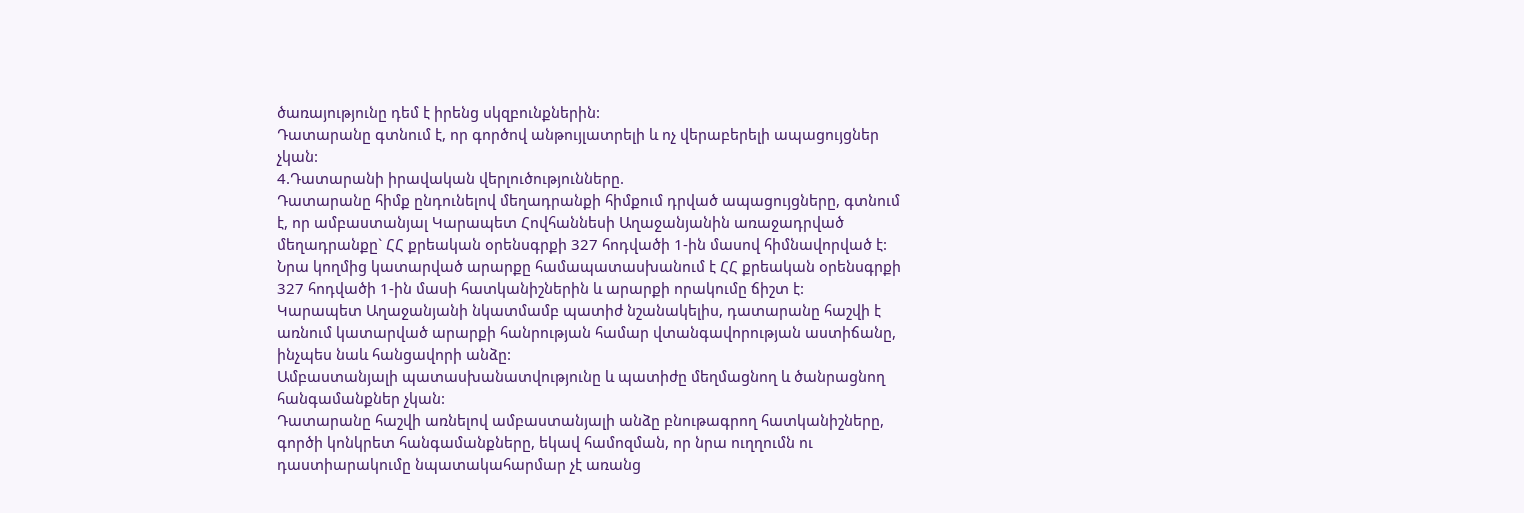ծառայությունը դեմ է իրենց սկզբունքներին:
Դատարանը գտնում է, որ գործով անթույլատրելի և ոչ վերաբերելի ապացույցներ չկան:
4.Դատարանի իրավական վերլուծությունները.
Դատարանը հիմք ընդունելով մեղադրանքի հիմքում դրված ապացույցները, գտնում է, որ ամբաստանյալ Կարապետ Հովհաննեսի Աղաջանյանին առաջադրված մեղադրանքը` ՀՀ քրեական օրենսգրքի 327 հոդվածի 1-ին մասով հիմնավորված է: Նրա կողմից կատարված արարքը համապատասխանում է ՀՀ քրեական օրենսգրքի 327 հոդվածի 1-ին մասի հատկանիշներին և արարքի որակումը ճիշտ է:
Կարապետ Աղաջանյանի նկատմամբ պատիժ նշանակելիս, դատարանը հաշվի է առնում կատարված արարքի հանրության համար վտանգավորության աստիճանը, ինչպես նաև հանցավորի անձը:
Ամբաստանյալի պատասխանատվությունը և պատիժը մեղմացնող և ծանրացնող հանգամանքներ չկան:
Դատարանը հաշվի առնելով ամբաստանյալի անձը բնութագրող հատկանիշները, գործի կոնկրետ հանգամանքները, եկավ համոզման, որ նրա ուղղումն ու դաստիարակումը նպատակահարմար չէ առանց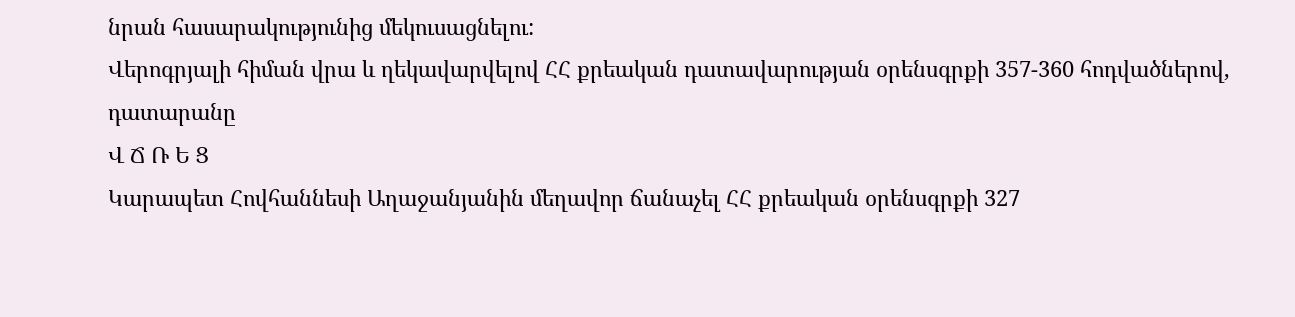նրան հասարակությունից մեկուսացնելու:
Վերոգրյալի հիման վրա և ղեկավարվելով ՀՀ քրեական դատավարության օրենսգրքի 357-360 հոդվածներով, դատարանը
Վ Ճ Ռ Ե Ց
Կարապետ Հովհաննեսի Աղաջանյանին մեղավոր ճանաչել ՀՀ քրեական օրենսգրքի 327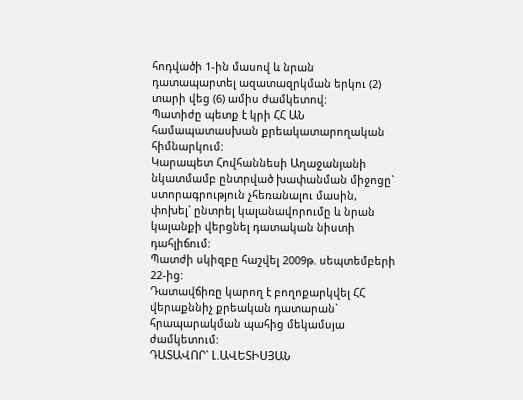հոդվածի 1-ին մասով և նրան դատապարտել ազատազրկման երկու (2) տարի վեց (6) ամիս ժամկետով:
Պատիժը պետք է կրի ՀՀ ԱՆ համապատասխան քրեակատարողական հիմնարկում:
Կարապետ Հովհաննեսի Աղաջանյանի նկատմամբ ընտրված խափանման միջոցը` ստորագրություն չհեռանալու մասին, փոխել` ընտրել կալանավորումը և նրան կալանքի վերցնել դատական նիստի դահլիճում:
Պատժի սկիզբը հաշվել 2009թ. սեպտեմբերի 22-ից:
Դատավճիռը կարող է բողոքարկվել ՀՀ վերաքննիչ քրեական դատարան` հրապարակման պահից մեկամսյա ժամկետում:
ԴԱՏԱՎՈՐ` Լ.ԱՎԵՏԻՍՅԱՆ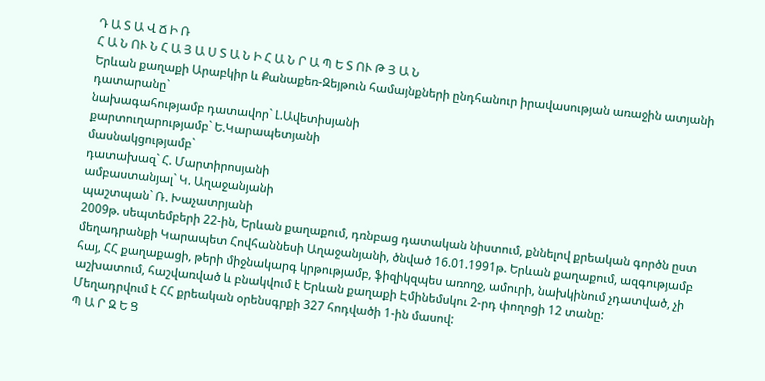Դ Ա Տ Ա Վ Ճ Ի Ռ
Հ Ա Ն ՈՒ Ն Հ Ա Յ Ա Ս Տ Ա Ն Ի Հ Ա Ն Ր Ա Պ Ե Տ ՈՒ Թ Յ Ա Ն
Երևան քաղաքի Արաբկիր և Քանաքեռ-Զեյթուն համայնքների ընդհանուր իրավասության առաջին ատյանի դատարանը`
նախագահությամբ դատավոր` Լ.Ավետիսյանի
քարտուղարությամբ` Ե.Կարապետյանի
մասնակցությամբ`
դատախազ` Հ. Մարտիրոսյանի
ամբաստանյալ` Կ. Աղաջանյանի
պաշտպան` Ռ. Խաչատրյանի
2009թ. սեպտեմբերի 22-ին, Երևան քաղաքում, դռնբաց դատական նիստում, քննելով քրեական գործն ըստ մեղադրանքի Կարապետ Հովհաննեսի Աղաջանյանի, ծնված 16.01.1991թ. Երևան քաղաքում, ազգությամբ հայ, ՀՀ քաղաքացի, թերի միջնակարգ կրթությամբ, ֆիզիկզպես առողջ, ամուրի, նախկինում չդատված, չի աշխատում, հաշվառված և բնակվում է Երևան քաղաքի Էմինեմսկու 2-րդ փողոցի 12 տանը:
Մեղադրվում է ՀՀ քրեական օրենսգրքի 327 հոդվածի 1-ին մասով:
Պ Ա Ր Զ Ե Ց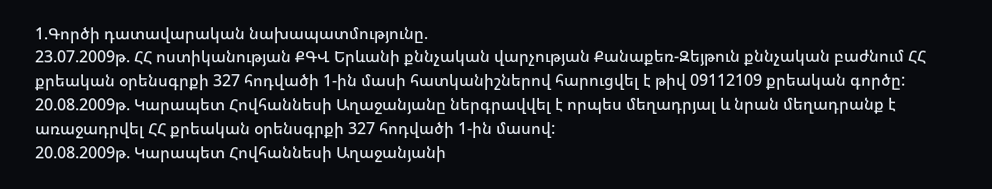1.Գործի դատավարական նախապատմությունը.
23.07.2009թ. ՀՀ ոստիկանության ՔԳՎ Երևանի քննչական վարչության Քանաքեռ-Զեյթուն քննչական բաժնում ՀՀ քրեական օրենսգրքի 327 հոդվածի 1-ին մասի հատկանիշներով հարուցվել է թիվ 09112109 քրեական գործը:
20.08.2009թ. Կարապետ Հովհաննեսի Աղաջանյանը ներգրավվել է որպես մեղադրյալ և նրան մեղադրանք է առաջադրվել ՀՀ քրեական օրենսգրքի 327 հոդվածի 1-ին մասով:
20.08.2009թ. Կարապետ Հովհաննեսի Աղաջանյանի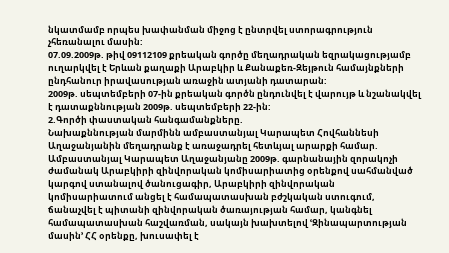նկատմամբ որպես խափանման միջոց է ընտրվել ստորագրություն չհեռանալու մասին:
07.09.2009թ. թիվ 09112109 քրեական գործը մեղադրական եզրակացությամբ ուղարկվել է Երևան քաղաքի Արաբկիր և Քանաքեռ-Զեյթուն համայնքների ընդհանուր իրավասության առաջին ատյանի դատարան:
2009թ. սեպտեմբերի 07-ին քրեական գործն ընդունվել է վարույթ և նշանակվել է դատաքննության 2009թ. սեպտեմբերի 22-ին:
2.Գործի փաստական հանգամանքները.
Նախաքննության մարմինն ամբաստանյալ Կարապետ Հովհաննեսի Աղաջանյանին մեղադրանք է առաջադրել հետևյալ արարքի համար.
Ամբաստանյալ Կարապետ Աղաջանյանը 2009թ. գարնանային զորակոչի ժամանակ Արաբկիրի զինվորական կոմիսարիատից օրենքով սահմանված կարգով ստանալով ծանուցագիր, Արաբկիրի զինվորական կոմիսարիատում անցել է համապատասխան բժշկական ստուգում, ճանաչվել է պիտանի զինվորական ծառայության համար, կանգնել համապատասխան հաշվառման, սակայն խախտելով ՙԶինապարտության մասին՚ ՀՀ օրենքը, խուսափել է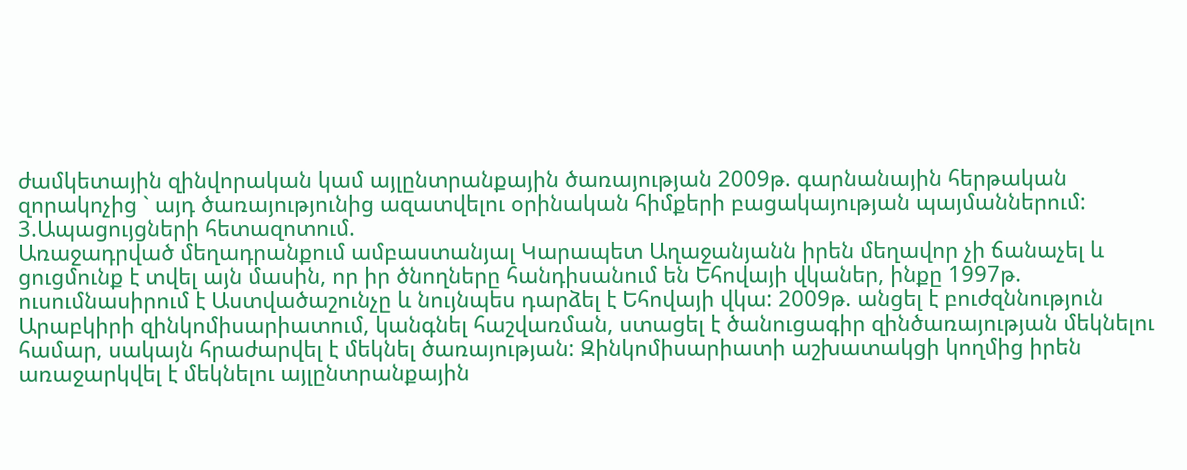ժամկետային զինվորական կամ այլընտրանքային ծառայության 2009թ. գարնանային հերթական զորակոչից ` այդ ծառայությունից ազատվելու օրինական հիմքերի բացակայության պայմաններում:
3.Ապացույցների հետազոտում.
Առաջադրված մեղադրանքում ամբաստանյալ Կարապետ Աղաջանյանն իրեն մեղավոր չի ճանաչել և ցուցմունք է տվել այն մասին, որ իր ծնողները հանդիսանում են Եհովայի վկաներ, ինքը 1997թ. ուսումնասիրում է Աստվածաշունչը և նույնպես դարձել է Եհովայի վկա: 2009թ. անցել է բուժզննություն Արաբկիրի զինկոմիսարիատում, կանգնել հաշվառման, ստացել է ծանուցագիր զինծառայության մեկնելու համար, սակայն հրաժարվել է մեկնել ծառայության: Զինկոմիսարիատի աշխատակցի կողմից իրեն առաջարկվել է մեկնելու այլընտրանքային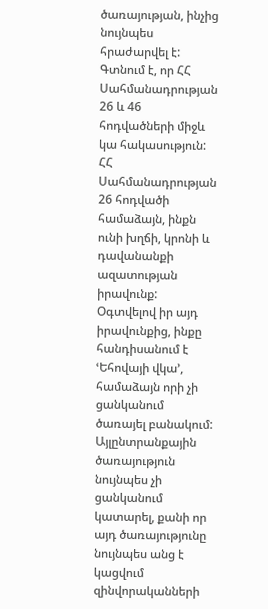ծառայության, ինչից նույնպես հրաժարվել է: Գտնում է, որ ՀՀ Սահմանադրության 26 և 46 հոդվածների միջև կա հակասություն: ՀՀ Սահմանադրության 26 հոդվածի համաձայն, ինքն ունի խղճի, կրոնի և դավանանքի ազատության իրավունք: Օգտվելով իր այդ իրավունքից, ինքը հանդիսանում է ՙԵհովայի վկա՚, համաձայն որի չի ցանկանում ծառայել բանակում: Այլընտրանքային ծառայություն նույնպես չի ցանկանում կատարել, քանի որ այդ ծառայությունը նույնպես անց է կացվում զինվորականների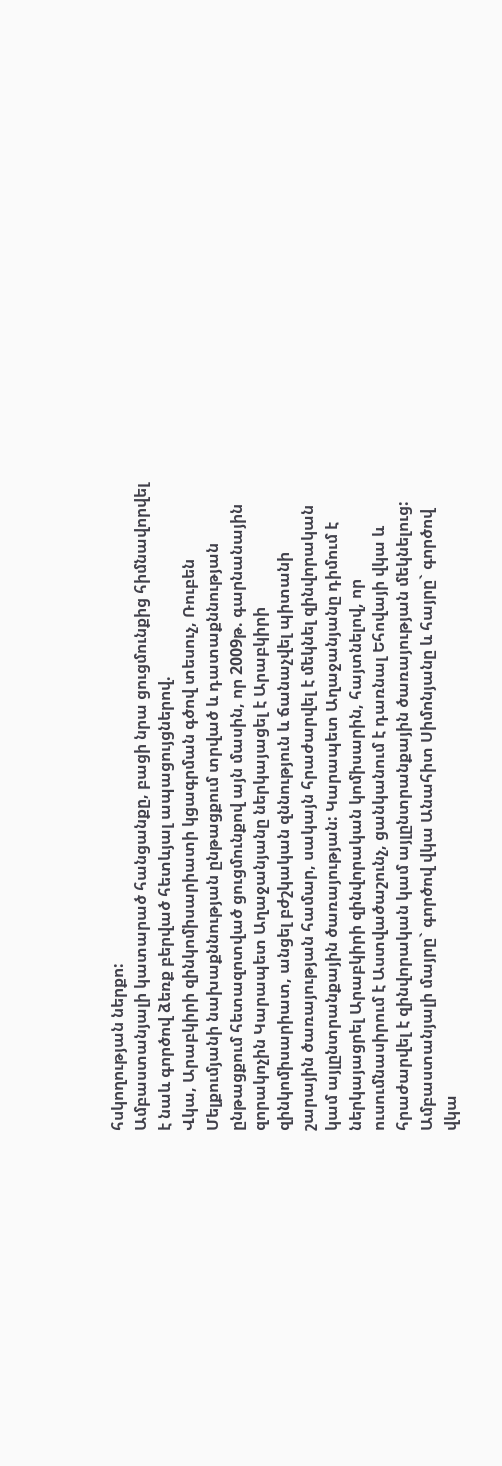հսկողության ներքո:
Ամբաստանյալի կատարած հանցանքը, բացի նրա ցուցմունքից հիմնավորվել է նաև գործով ձեռք բերված հետևյալ ապացույցներով.
Վկա, Արաբկիրի զինկոմիսարիատի կցագրման գծով տեսուչ, Ռուբեն Մելքումյանի նախաքննության ընթացքում տրված և դատաքննության ընթացքում հետազոտված ցուցմունքով այն մասին, որ 2009թ. գարնանային զորակոչին Կարապետ Աղաջանյանը ներկայացել է Արաբկիրի զինկոմիսարիատ, անցել բժշկական զննություն և ճանաչվել պիտանի շարային ծառայության համար, սակայն հրաժարվել է մեկնել զինվորական կամ այլընտրանքային ծառայության: Կարապետ Աղաջանյանը դիմում է ներկայացրել Արաբկիրի զինվորական կոմիսարին, հայտնելով, որ ուսումնասիրում է Աստվածաշունչ, ցանկանում է դառնալ Եհովայի վկա և հրաժարվել է զինվորական կամ այլընտրանքային ծառայության մեկնելուց:
Ամբաստանյալի մայրը` գործով վկա Անահիտ Սիմոնյանը և հայրը` գործով վկա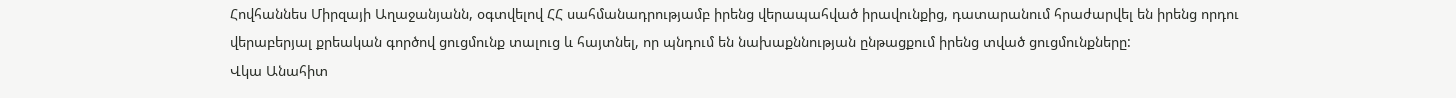Հովհաննես Միրզայի Աղաջանյանն, օգտվելով ՀՀ սահմանադրությամբ իրենց վերապահված իրավունքից, դատարանում հրաժարվել են իրենց որդու վերաբերյալ քրեական գործով ցուցմունք տալուց և հայտնել, որ պնդում են նախաքննության ընթացքում իրենց տված ցուցմունքները:
Վկա Անահիտ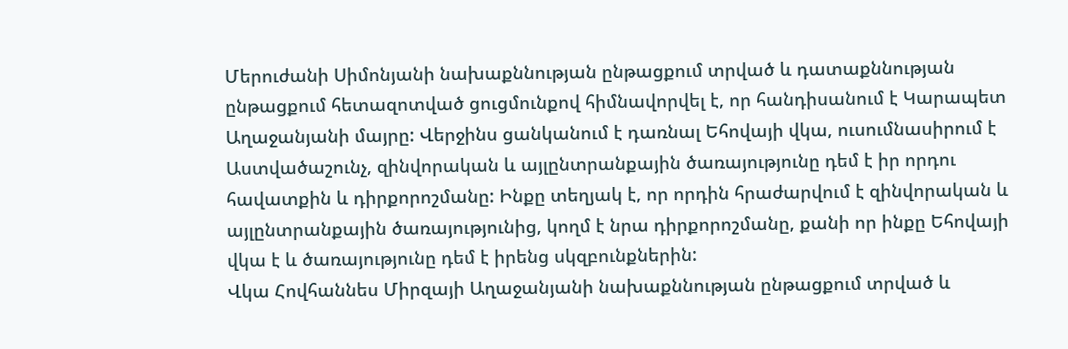Մերուժանի Սիմոնյանի նախաքննության ընթացքում տրված և դատաքննության ընթացքում հետազոտված ցուցմունքով հիմնավորվել է, որ հանդիսանում է Կարապետ Աղաջանյանի մայրը: Վերջինս ցանկանում է դառնալ Եհովայի վկա, ուսումնասիրում է Աստվածաշունչ, զինվորական և այլընտրանքային ծառայությունը դեմ է իր որդու հավատքին և դիրքորոշմանը: Ինքը տեղյակ է, որ որդին հրաժարվում է զինվորական և այլընտրանքային ծառայությունից, կողմ է նրա դիրքորոշմանը, քանի որ ինքը Եհովայի վկա է և ծառայությունը դեմ է իրենց սկզբունքներին:
Վկա Հովհաննես Միրզայի Աղաջանյանի նախաքննության ընթացքում տրված և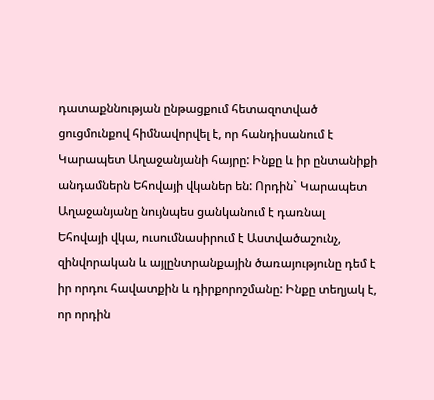դատաքննության ընթացքում հետազոտված ցուցմունքով հիմնավորվել է, որ հանդիսանում է Կարապետ Աղաջանյանի հայրը: Ինքը և իր ընտանիքի անդամներն Եհովայի վկաներ են: Որդին` Կարապետ Աղաջանյանը նույնպես ցանկանում է դառնալ Եհովայի վկա, ուսումնասիրում է Աստվածաշունչ, զինվորական և այլընտրանքային ծառայությունը դեմ է իր որդու հավատքին և դիրքորոշմանը: Ինքը տեղյակ է, որ որդին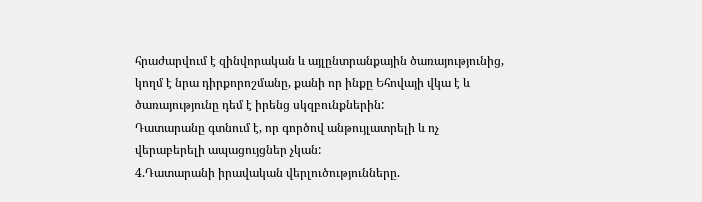հրաժարվում է զինվորական և այլընտրանքային ծառայությունից, կողմ է նրա դիրքորոշմանը, քանի որ ինքը Եհովայի վկա է և ծառայությունը դեմ է իրենց սկզբունքներին:
Դատարանը գտնում է, որ գործով անթույլատրելի և ոչ վերաբերելի ապացույցներ չկան:
4.Դատարանի իրավական վերլուծությունները.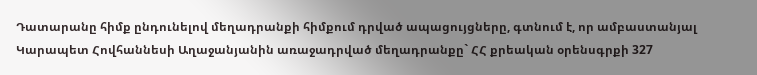Դատարանը հիմք ընդունելով մեղադրանքի հիմքում դրված ապացույցները, գտնում է, որ ամբաստանյալ Կարապետ Հովհաննեսի Աղաջանյանին առաջադրված մեղադրանքը` ՀՀ քրեական օրենսգրքի 327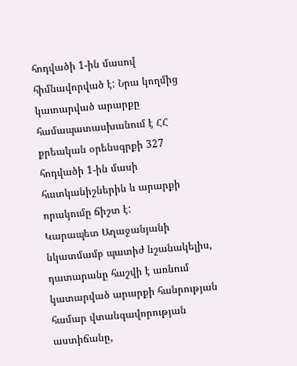հոդվածի 1-ին մասով հիմնավորված է: Նրա կողմից կատարված արարքը համապատասխանում է ՀՀ քրեական օրենսգրքի 327 հոդվածի 1-ին մասի հատկանիշներին և արարքի որակումը ճիշտ է:
Կարապետ Աղաջանյանի նկատմամբ պատիժ նշանակելիս, դատարանը հաշվի է առնում կատարված արարքի հանրության համար վտանգավորության աստիճանը,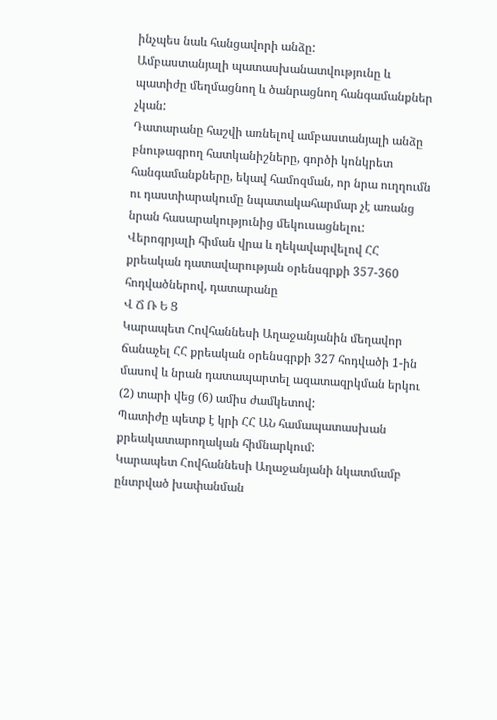ինչպես նաև հանցավորի անձը:
Ամբաստանյալի պատասխանատվությունը և պատիժը մեղմացնող և ծանրացնող հանգամանքներ չկան:
Դատարանը հաշվի առնելով ամբաստանյալի անձը բնութագրող հատկանիշները, գործի կոնկրետ հանգամանքները, եկավ համոզման, որ նրա ուղղումն ու դաստիարակումը նպատակահարմար չէ առանց նրան հասարակությունից մեկուսացնելու:
Վերոգրյալի հիման վրա և ղեկավարվելով ՀՀ քրեական դատավարության օրենսգրքի 357-360 հոդվածներով, դատարանը
Վ Ճ Ռ Ե Ց
Կարապետ Հովհաննեսի Աղաջանյանին մեղավոր ճանաչել ՀՀ քրեական օրենսգրքի 327 հոդվածի 1-ին մասով և նրան դատապարտել ազատազրկման երկու (2) տարի վեց (6) ամիս ժամկետով:
Պատիժը պետք է կրի ՀՀ ԱՆ համապատասխան քրեակատարողական հիմնարկում:
Կարապետ Հովհաննեսի Աղաջանյանի նկատմամբ ընտրված խափանման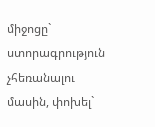միջոցը` ստորագրություն չհեռանալու մասին, փոխել`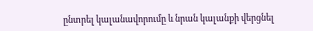ընտրել կալանավորումը և նրան կալանքի վերցնել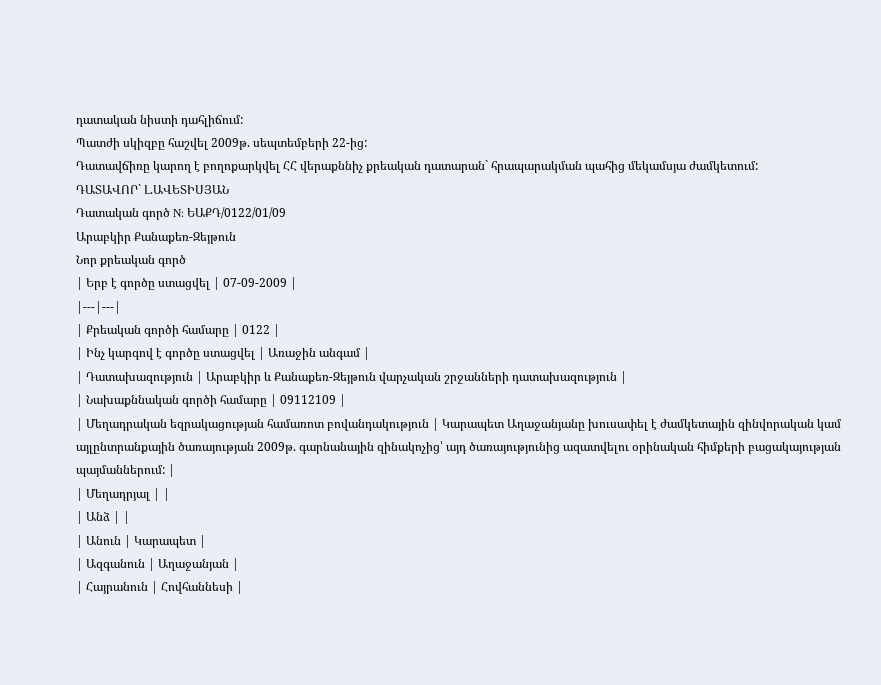դատական նիստի դահլիճում:
Պատժի սկիզբը հաշվել 2009թ. սեպտեմբերի 22-ից:
Դատավճիռը կարող է բողոքարկվել ՀՀ վերաքննիչ քրեական դատարան` հրապարակման պահից մեկամսյա ժամկետում:
ԴԱՏԱՎՈՐ` Լ.ԱՎԵՏԻՍՅԱՆ
Դատական գործ N: ԵԱՔԴ/0122/01/09
Արաբկիր Քանաքեռ-Զեյթուն
Նոր քրեական գործ
| Երբ է գործը ստացվել | 07-09-2009 |
|---|---|
| Քրեական գործի համարը | 0122 |
| Ինչ կարգով է գործը ստացվել | Առաջին անգամ |
| Դատախազություն | Արաբկիր և Քանաքեռ-Զեյթուն վարչական շրջանների դատախազություն |
| Նախաքննական գործի համարը | 09112109 |
| Մեղադրական եզրակացության համառոտ բովանդակություն | Կարապետ Աղաջանյանը խուսափել է ժամկետային զինվորական կամ այլընտրանքային ծառայության 2009թ. գարնանային զինակոչից՝ այդ ծառայությունից ազատվելու օրինական հիմքերի բացակայության պայմաններում: |
| Մեղադրյալ | |
| Անձ | |
| Անուն | Կարապետ |
| Ազգանուն | Աղաջանյան |
| Հայրանուն | Հովհաննեսի |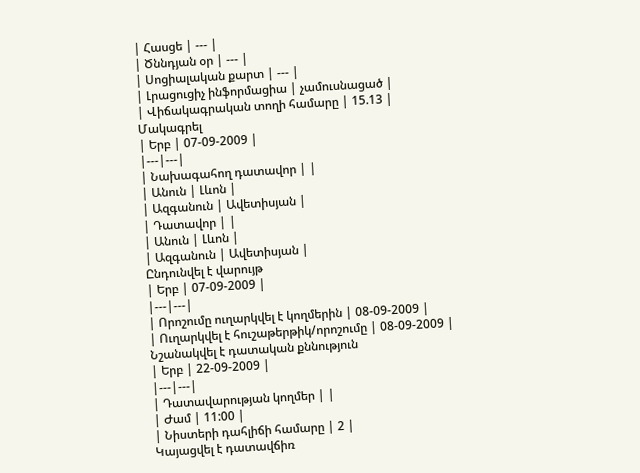| Հասցե | --- |
| Ծննդյան օր | --- |
| Սոցիալական քարտ | --- |
| Լրացուցիչ ինֆորմացիա | չամուսնացած |
| Վիճակագրական տողի համարը | 15.13 |
Մակագրել
| Երբ | 07-09-2009 |
|---|---|
| Նախագահող դատավոր | |
| Անուն | Լևոն |
| Ազգանուն | Ավետիսյան |
| Դատավոր | |
| Անուն | Լևոն |
| Ազգանուն | Ավետիսյան |
Ընդունվել է վարույթ
| Երբ | 07-09-2009 |
|---|---|
| Որոշումը ուղարկվել է կողմերին | 08-09-2009 |
| Ուղարկվել է հուշաթերթիկ/որոշումը | 08-09-2009 |
Նշանակվել է դատական քննություն
| Երբ | 22-09-2009 |
|---|---|
| Դատավարության կողմեր | |
| Ժամ | 11:00 |
| Նիստերի դահլիճի համարը | 2 |
Կայացվել է դատավճիռ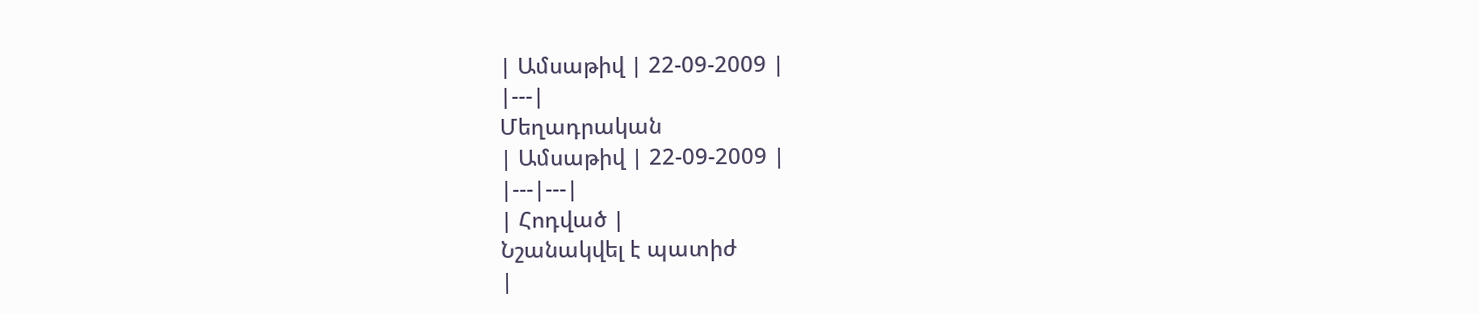| Ամսաթիվ | 22-09-2009 |
|---|
Մեղադրական
| Ամսաթիվ | 22-09-2009 |
|---|---|
| Հոդված |
Նշանակվել է պատիժ
|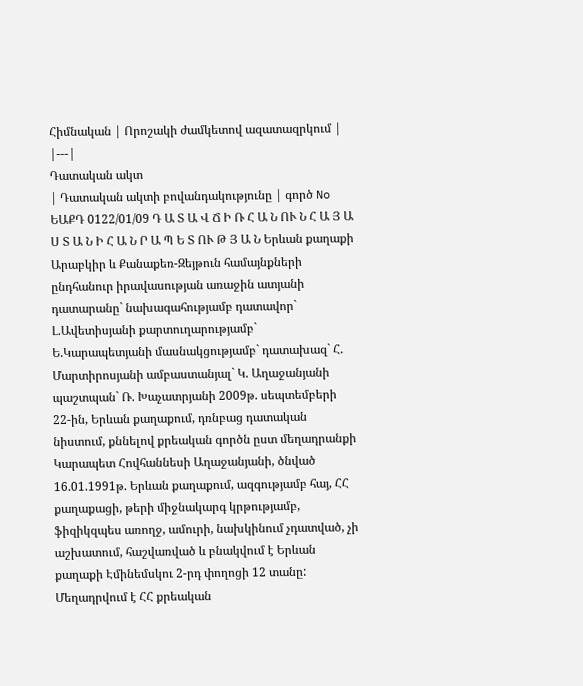Հիմնական | Որոշակի ժամկետով ազատազրկում |
|---|
Դատական ակտ
| Դատական ակտի բովանդակությունը | գործ No ԵԱՔԴ 0122/01/09 Դ Ա Տ Ա Վ Ճ Ի Ռ Հ Ա Ն ՈՒ Ն Հ Ա Յ Ա Ս Տ Ա Ն Ի Հ Ա Ն Ր Ա Պ Ե Տ ՈՒ Թ Յ Ա Ն Երևան քաղաքի Արաբկիր և Քանաքեռ-Զեյթուն համայնքների ընդհանուր իրավասության առաջին ատյանի դատարանը` նախագահությամբ դատավոր` Լ.Ավետիսյանի քարտուղարությամբ` Ե.Կարապետյանի մասնակցությամբ` դատախազ` Հ. Մարտիրոսյանի ամբաստանյալ` Կ. Աղաջանյանի պաշտպան` Ռ. Խաչատրյանի 2009թ. սեպտեմբերի 22-ին, Երևան քաղաքում, դռնբաց դատական նիստում, քննելով քրեական գործն ըստ մեղադրանքի Կարապետ Հովհաննեսի Աղաջանյանի, ծնված 16.01.1991թ. Երևան քաղաքում, ազգությամբ հայ, ՀՀ քաղաքացի, թերի միջնակարգ կրթությամբ, ֆիզիկզպես առողջ, ամուրի, նախկինում չդատված, չի աշխատում, հաշվառված և բնակվում է Երևան քաղաքի Էմինեմսկու 2-րդ փողոցի 12 տանը: Մեղադրվում է ՀՀ քրեական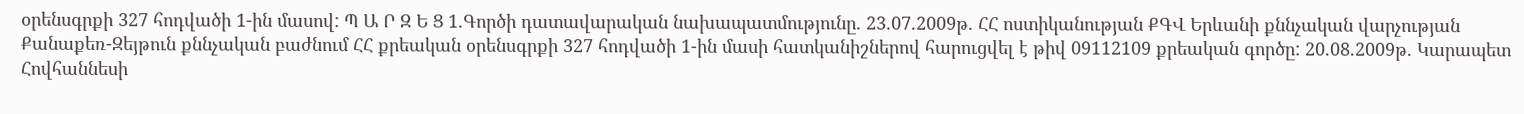օրենսգրքի 327 հոդվածի 1-ին մասով: Պ Ա Ր Զ Ե Ց 1.Գործի դատավարական նախապատմությունը. 23.07.2009թ. ՀՀ ոստիկանության ՔԳՎ Երևանի քննչական վարչության Քանաքեռ-Զեյթուն քննչական բաժնում ՀՀ քրեական օրենսգրքի 327 հոդվածի 1-ին մասի հատկանիշներով հարուցվել է թիվ 09112109 քրեական գործը: 20.08.2009թ. Կարապետ Հովհաննեսի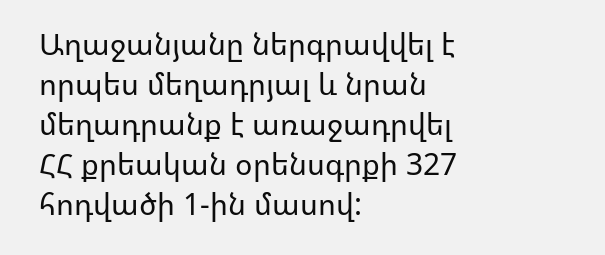Աղաջանյանը ներգրավվել է որպես մեղադրյալ և նրան մեղադրանք է առաջադրվել ՀՀ քրեական օրենսգրքի 327 հոդվածի 1-ին մասով: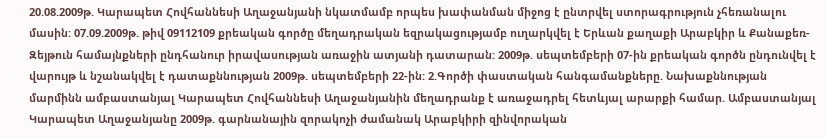20.08.2009թ. Կարապետ Հովհաննեսի Աղաջանյանի նկատմամբ որպես խափանման միջոց է ընտրվել ստորագրություն չհեռանալու մասին: 07.09.2009թ. թիվ 09112109 քրեական գործը մեղադրական եզրակացությամբ ուղարկվել է Երևան քաղաքի Արաբկիր և Քանաքեռ-Զեյթուն համայնքների ընդհանուր իրավասության առաջին ատյանի դատարան: 2009թ. սեպտեմբերի 07-ին քրեական գործն ընդունվել է վարույթ և նշանակվել է դատաքննության 2009թ. սեպտեմբերի 22-ին: 2.Գործի փաստական հանգամանքները. Նախաքննության մարմինն ամբաստանյալ Կարապետ Հովհաննեսի Աղաջանյանին մեղադրանք է առաջադրել հետևյալ արարքի համար. Ամբաստանյալ Կարապետ Աղաջանյանը 2009թ. գարնանային զորակոչի ժամանակ Արաբկիրի զինվորական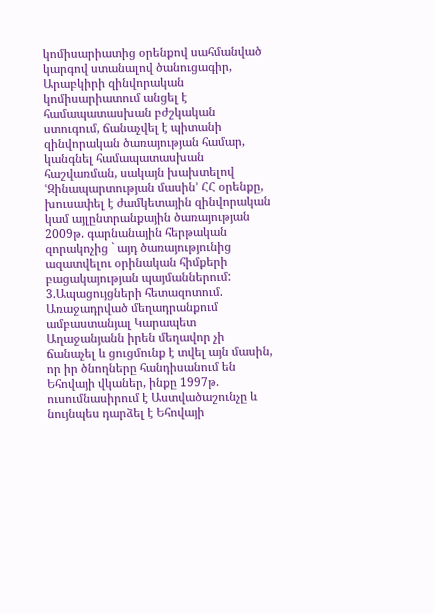կոմիսարիատից օրենքով սահմանված կարգով ստանալով ծանուցագիր, Արաբկիրի զինվորական կոմիսարիատում անցել է համապատասխան բժշկական ստուգում, ճանաչվել է պիտանի զինվորական ծառայության համար, կանգնել համապատասխան հաշվառման, սակայն խախտելով ՙԶինապարտության մասին՚ ՀՀ օրենքը, խուսափել է ժամկետային զինվորական կամ այլընտրանքային ծառայության 2009թ. գարնանային հերթական զորակոչից ` այդ ծառայությունից ազատվելու օրինական հիմքերի բացակայության պայմաններում: 3.Ապացույցների հետազոտում. Առաջադրված մեղադրանքում ամբաստանյալ Կարապետ Աղաջանյանն իրեն մեղավոր չի ճանաչել և ցուցմունք է տվել այն մասին, որ իր ծնողները հանդիսանում են Եհովայի վկաներ, ինքը 1997թ. ուսումնասիրում է Աստվածաշունչը և նույնպես դարձել է Եհովայի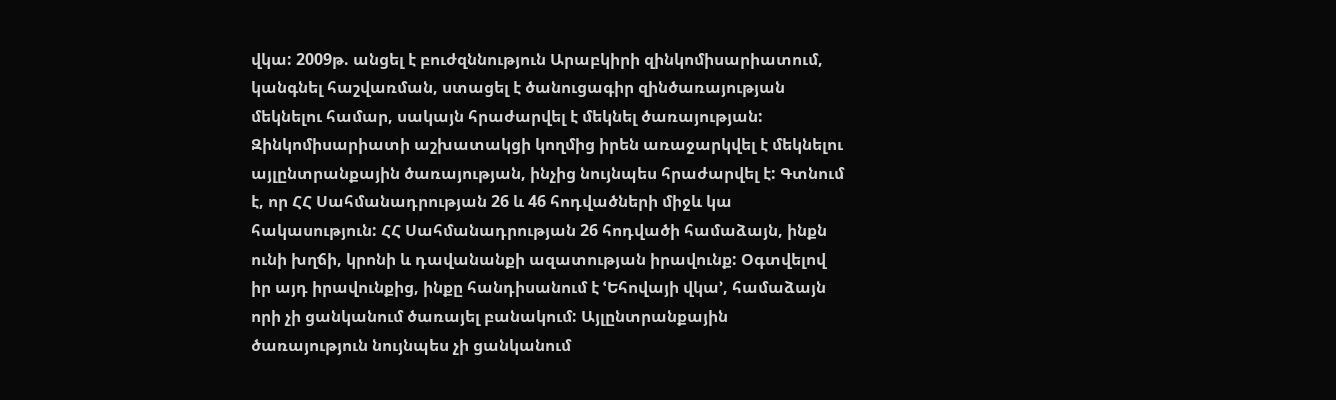վկա: 2009թ. անցել է բուժզննություն Արաբկիրի զինկոմիսարիատում, կանգնել հաշվառման, ստացել է ծանուցագիր զինծառայության մեկնելու համար, սակայն հրաժարվել է մեկնել ծառայության: Զինկոմիսարիատի աշխատակցի կողմից իրեն առաջարկվել է մեկնելու այլընտրանքային ծառայության, ինչից նույնպես հրաժարվել է: Գտնում է, որ ՀՀ Սահմանադրության 26 և 46 հոդվածների միջև կա հակասություն: ՀՀ Սահմանադրության 26 հոդվածի համաձայն, ինքն ունի խղճի, կրոնի և դավանանքի ազատության իրավունք: Օգտվելով իր այդ իրավունքից, ինքը հանդիսանում է ՙԵհովայի վկա՚, համաձայն որի չի ցանկանում ծառայել բանակում: Այլընտրանքային ծառայություն նույնպես չի ցանկանում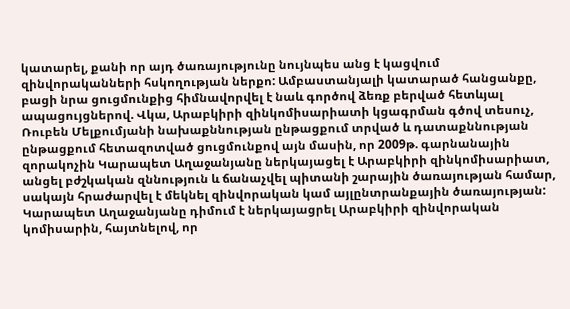կատարել, քանի որ այդ ծառայությունը նույնպես անց է կացվում զինվորականների հսկողության ներքո: Ամբաստանյալի կատարած հանցանքը, բացի նրա ցուցմունքից հիմնավորվել է նաև գործով ձեռք բերված հետևյալ ապացույցներով. Վկա, Արաբկիրի զինկոմիսարիատի կցագրման գծով տեսուչ, Ռուբեն Մելքումյանի նախաքննության ընթացքում տրված և դատաքննության ընթացքում հետազոտված ցուցմունքով այն մասին, որ 2009թ. գարնանային զորակոչին Կարապետ Աղաջանյանը ներկայացել է Արաբկիրի զինկոմիսարիատ, անցել բժշկական զննություն և ճանաչվել պիտանի շարային ծառայության համար, սակայն հրաժարվել է մեկնել զինվորական կամ այլընտրանքային ծառայության: Կարապետ Աղաջանյանը դիմում է ներկայացրել Արաբկիրի զինվորական կոմիսարին, հայտնելով, որ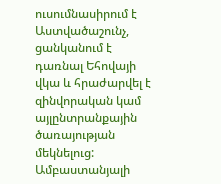ուսումնասիրում է Աստվածաշունչ, ցանկանում է դառնալ Եհովայի վկա և հրաժարվել է զինվորական կամ այլընտրանքային ծառայության մեկնելուց: Ամբաստանյալի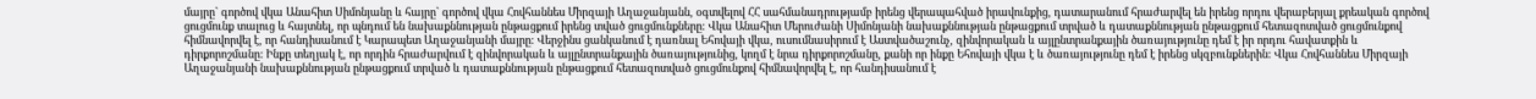մայրը` գործով վկա Անահիտ Սիմոնյանը և հայրը` գործով վկա Հովհաննես Միրզայի Աղաջանյանն, օգտվելով ՀՀ սահմանադրությամբ իրենց վերապահված իրավունքից, դատարանում հրաժարվել են իրենց որդու վերաբերյալ քրեական գործով ցուցմունք տալուց և հայտնել, որ պնդում են նախաքննության ընթացքում իրենց տված ցուցմունքները: Վկա Անահիտ Մերուժանի Սիմոնյանի նախաքննության ընթացքում տրված և դատաքննության ընթացքում հետազոտված ցուցմունքով հիմնավորվել է, որ հանդիսանում է Կարապետ Աղաջանյանի մայրը: Վերջինս ցանկանում է դառնալ Եհովայի վկա, ուսումնասիրում է Աստվածաշունչ, զինվորական և այլընտրանքային ծառայությունը դեմ է իր որդու հավատքին և դիրքորոշմանը: Ինքը տեղյակ է, որ որդին հրաժարվում է զինվորական և այլընտրանքային ծառայությունից, կողմ է նրա դիրքորոշմանը, քանի որ ինքը Եհովայի վկա է և ծառայությունը դեմ է իրենց սկզբունքներին: Վկա Հովհաննես Միրզայի Աղաջանյանի նախաքննության ընթացքում տրված և դատաքննության ընթացքում հետազոտված ցուցմունքով հիմնավորվել է, որ հանդիսանում է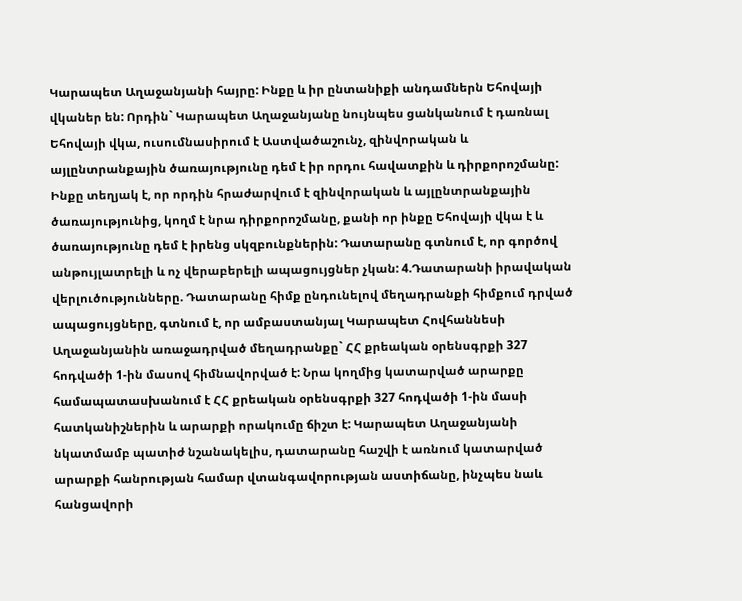Կարապետ Աղաջանյանի հայրը: Ինքը և իր ընտանիքի անդամներն Եհովայի վկաներ են: Որդին` Կարապետ Աղաջանյանը նույնպես ցանկանում է դառնալ Եհովայի վկա, ուսումնասիրում է Աստվածաշունչ, զինվորական և այլընտրանքային ծառայությունը դեմ է իր որդու հավատքին և դիրքորոշմանը: Ինքը տեղյակ է, որ որդին հրաժարվում է զինվորական և այլընտրանքային ծառայությունից, կողմ է նրա դիրքորոշմանը, քանի որ ինքը Եհովայի վկա է և ծառայությունը դեմ է իրենց սկզբունքներին: Դատարանը գտնում է, որ գործով անթույլատրելի և ոչ վերաբերելի ապացույցներ չկան: 4.Դատարանի իրավական վերլուծությունները. Դատարանը հիմք ընդունելով մեղադրանքի հիմքում դրված ապացույցները, գտնում է, որ ամբաստանյալ Կարապետ Հովհաննեսի Աղաջանյանին առաջադրված մեղադրանքը` ՀՀ քրեական օրենսգրքի 327 հոդվածի 1-ին մասով հիմնավորված է: Նրա կողմից կատարված արարքը համապատասխանում է ՀՀ քրեական օրենսգրքի 327 հոդվածի 1-ին մասի հատկանիշներին և արարքի որակումը ճիշտ է: Կարապետ Աղաջանյանի նկատմամբ պատիժ նշանակելիս, դատարանը հաշվի է առնում կատարված արարքի հանրության համար վտանգավորության աստիճանը, ինչպես նաև հանցավորի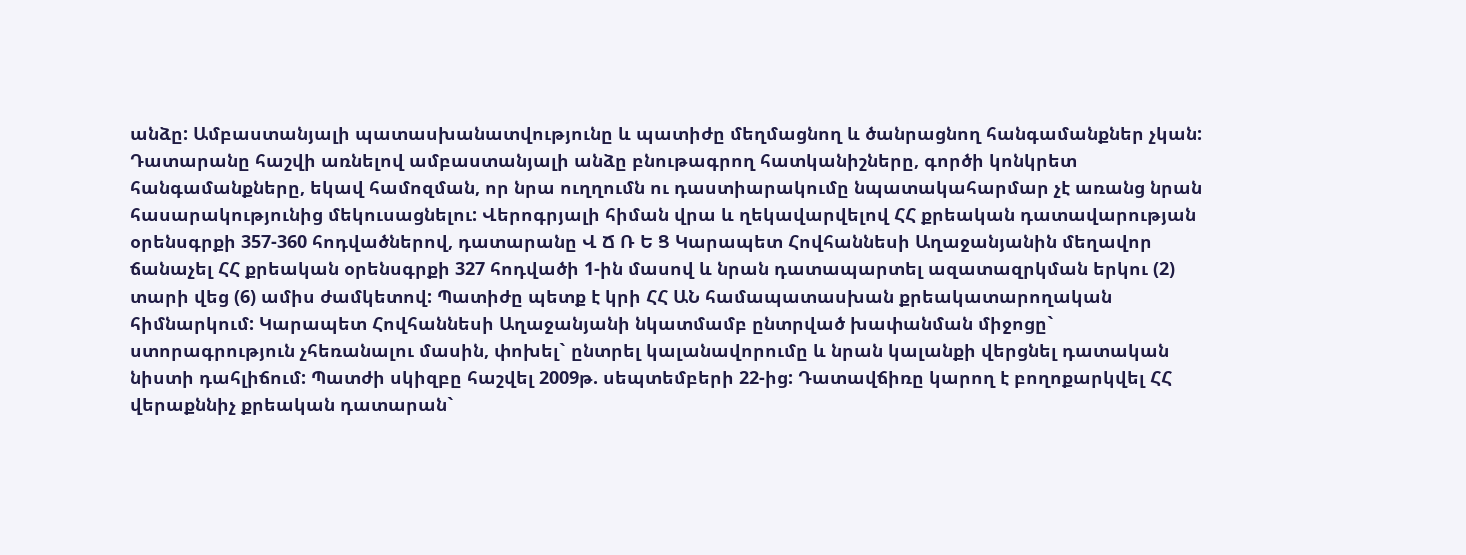անձը: Ամբաստանյալի պատասխանատվությունը և պատիժը մեղմացնող և ծանրացնող հանգամանքներ չկան: Դատարանը հաշվի առնելով ամբաստանյալի անձը բնութագրող հատկանիշները, գործի կոնկրետ հանգամանքները, եկավ համոզման, որ նրա ուղղումն ու դաստիարակումը նպատակահարմար չէ առանց նրան հասարակությունից մեկուսացնելու: Վերոգրյալի հիման վրա և ղեկավարվելով ՀՀ քրեական դատավարության օրենսգրքի 357-360 հոդվածներով, դատարանը Վ Ճ Ռ Ե Ց Կարապետ Հովհաննեսի Աղաջանյանին մեղավոր ճանաչել ՀՀ քրեական օրենսգրքի 327 հոդվածի 1-ին մասով և նրան դատապարտել ազատազրկման երկու (2) տարի վեց (6) ամիս ժամկետով: Պատիժը պետք է կրի ՀՀ ԱՆ համապատասխան քրեակատարողական հիմնարկում: Կարապետ Հովհաննեսի Աղաջանյանի նկատմամբ ընտրված խափանման միջոցը` ստորագրություն չհեռանալու մասին, փոխել` ընտրել կալանավորումը և նրան կալանքի վերցնել դատական նիստի դահլիճում: Պատժի սկիզբը հաշվել 2009թ. սեպտեմբերի 22-ից: Դատավճիռը կարող է բողոքարկվել ՀՀ վերաքննիչ քրեական դատարան`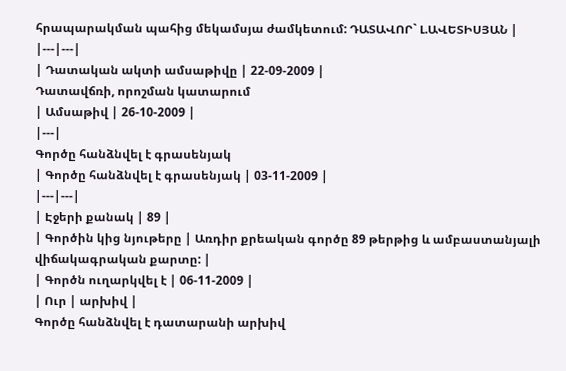հրապարակման պահից մեկամսյա ժամկետում: ԴԱՏԱՎՈՐ` Լ.ԱՎԵՏԻՍՅԱՆ |
|---|---|
| Դատական ակտի ամսաթիվը | 22-09-2009 |
Դատավճռի, որոշման կատարում
| Ամսաթիվ | 26-10-2009 |
|---|
Գործը հանձնվել է գրասենյակ
| Գործը հանձնվել է գրասենյակ | 03-11-2009 |
|---|---|
| Էջերի քանակ | 89 |
| Գործին կից նյութերը | Առդիր քրեական գործը 89 թերթից և ամբաստանյալի վիճակագրական քարտը: |
| Գործն ուղարկվել է | 06-11-2009 |
| Ուր | արխիվ |
Գործը հանձնվել է դատարանի արխիվ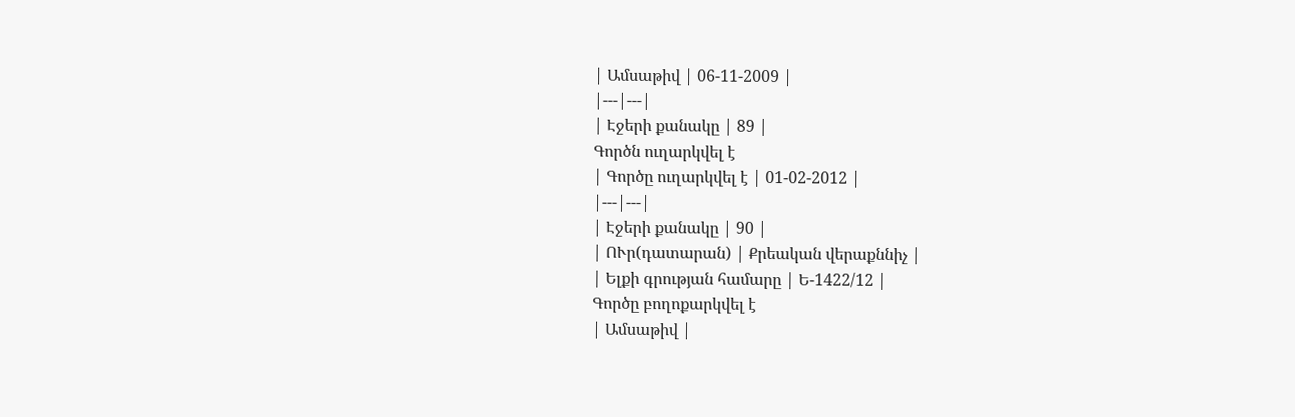| Ամսաթիվ | 06-11-2009 |
|---|---|
| Էջերի քանակը | 89 |
Գործն ուղարկվել է
| Գործը ուղարկվել է | 01-02-2012 |
|---|---|
| Էջերի քանակը | 90 |
| ՈՒր(դատարան) | Քրեական վերաքննիչ |
| Ելքի գրության համարը | Ե-1422/12 |
Գործը բողոքարկվել է
| Ամսաթիվ |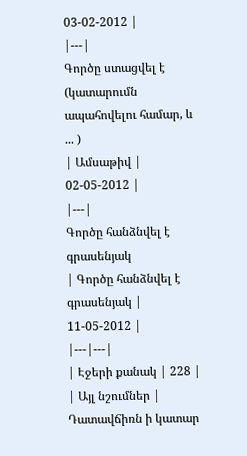03-02-2012 |
|---|
Գործը ստացվել է (կատարումն ապահովելու համար, և ... )
| Ամսաթիվ | 02-05-2012 |
|---|
Գործը հանձնվել է գրասենյակ
| Գործը հանձնվել է գրասենյակ | 11-05-2012 |
|---|---|
| Էջերի քանակ | 228 |
| Այլ նշումներ | Դատավճիռն ի կատար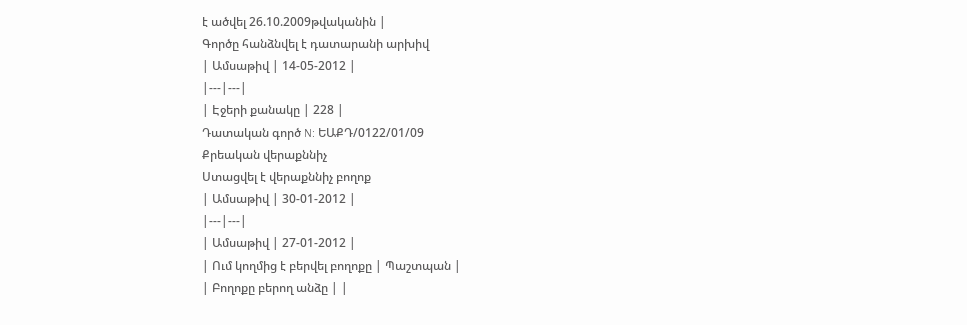է ածվել 26.10.2009թվականին |
Գործը հանձնվել է դատարանի արխիվ
| Ամսաթիվ | 14-05-2012 |
|---|---|
| Էջերի քանակը | 228 |
Դատական գործ N: ԵԱՔԴ/0122/01/09
Քրեական վերաքննիչ
Ստացվել է վերաքննիչ բողոք
| Ամսաթիվ | 30-01-2012 |
|---|---|
| Ամսաթիվ | 27-01-2012 |
| Ում կողմից է բերվել բողոքը | Պաշտպան |
| Բողոքը բերող անձը | |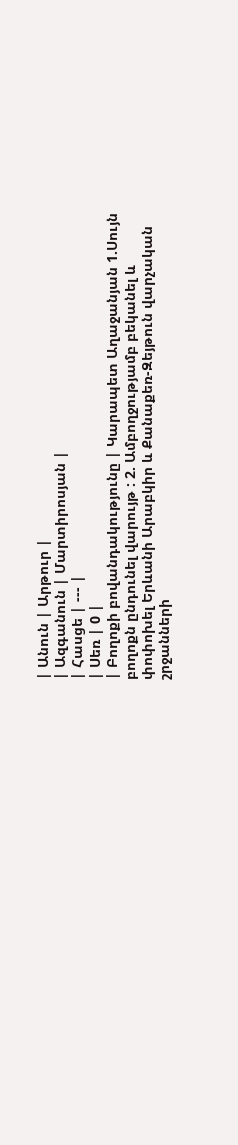| Անուն | Արթուր |
| Ազգանուն | Մարտիրոսյան |
| Հասցե | --- |
| Սեռ | 0 |
| Բողոքի բովանդակությունը | Կարապետ Աղաջանյան 1.Սույն բողոքն ընդունել վարույթ : 2. Ամբողջությամբ բեկանել և փոփոխել Երևանի Արաբկիր և Քանաքեռ-Զեյթուն վարչական շրջանների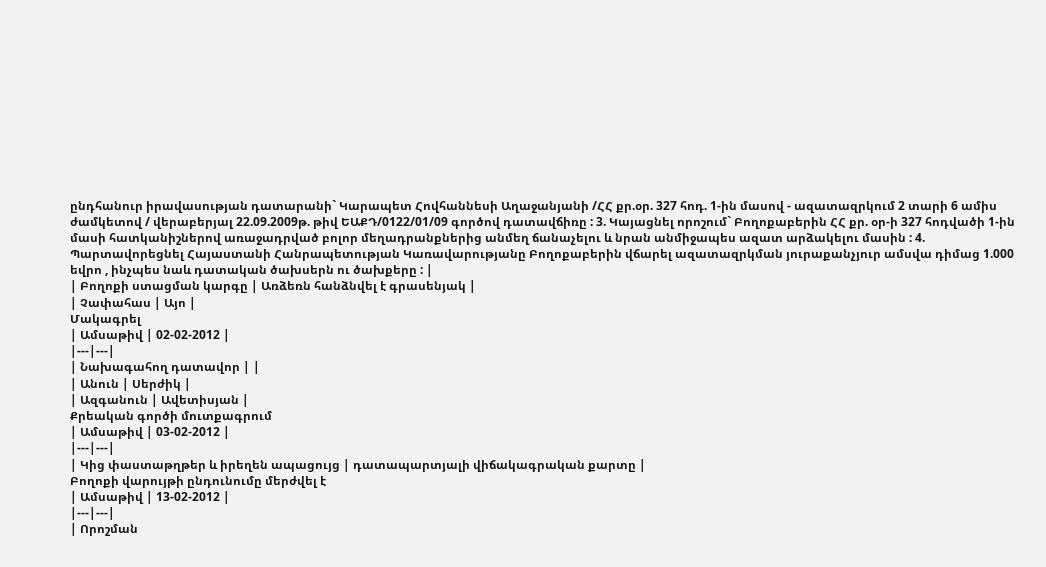ընդհանուր իրավասության դատարանի` Կարապետ Հովհաննեսի Աղաջանյանի /ՀՀ քր.օր. 327 հոդ. 1-ին մասով - ազատազրկում 2 տարի 6 ամիս ժամկետով / վերաբերյալ 22.09.2009թ. թիվ ԵԱՔԴ/0122/01/09 գործով դատավճիռը : 3. Կայացնել որոշում` Բողոքաբերին ՀՀ քր. օր-ի 327 հոդվածի 1-ին մասի հատկանիշներով առաջադրված բոլոր մեղադրանքներից անմեղ ճանաչելու և նրան անմիջապես ազատ արձակելու մասին : 4. Պարտավորեցնել Հայաստանի Հանրապետության Կառավարությանը Բողոքաբերին վճարել ազատազրկման յուրաքանչյուր ամսվա դիմաց 1.000 եվրո , ինչպես նաև դատական ծախսերն ու ծախքերը : |
| Բողոքի ստացման կարգը | Առձեռն հանձնվել է գրասենյակ |
| Չափահաս | Այո |
Մակագրել
| Ամսաթիվ | 02-02-2012 |
|---|---|
| Նախագահող դատավոր | |
| Անուն | Սերժիկ |
| Ազգանուն | Ավետիսյան |
Քրեական գործի մուտքագրում
| Ամսաթիվ | 03-02-2012 |
|---|---|
| Կից փաստաթղթեր և իրեղեն ապացույց | դատապարտյալի վիճակագրական քարտը |
Բողոքի վարույթի ընդունումը մերժվել է
| Ամսաթիվ | 13-02-2012 |
|---|---|
| Որոշման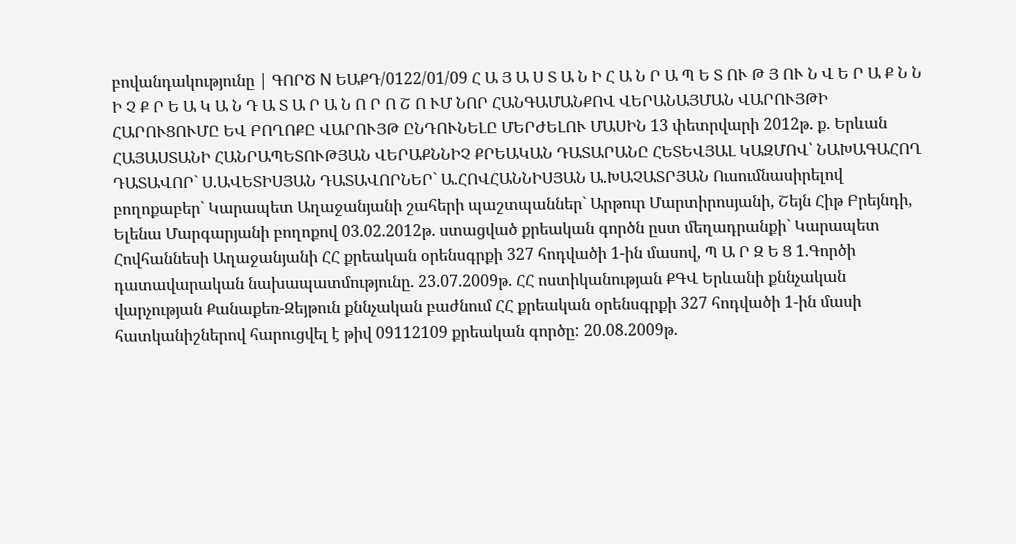բովանդակությունը | ԳՈՐԾ N ԵԱՔԴ/0122/01/09 Հ Ա Յ Ա Ս Տ Ա Ն Ի Հ Ա Ն Ր Ա Պ Ե Տ ՈՒ Թ Յ ՈՒ Ն Վ Ե Ր Ա Ք Ն Ն Ի Չ Ք Ր Ե Ա Կ Ա Ն Դ Ա Տ Ա Ր Ա Ն Ո Ր Ո Շ Ո ՒՄ ՆՈՐ ՀԱՆԳԱՄԱՆՔՈՎ ՎԵՐԱՆԱՅՄԱՆ ՎԱՐՈՒՅԹԻ ՀԱՐՈՒՑՈՒՄԸ ԵՎ ԲՈՂՈՔԸ ՎԱՐՈՒՅԹ ԸՆԴՈՒՆԵԼԸ ՄԵՐԺԵԼՈՒ ՄԱՍԻՆ 13 փետրվարի 2012թ. ք. Երևան ՀԱՅԱՍՏԱՆԻ ՀԱՆՐԱՊԵՏՈՒԹՅԱՆ ՎԵՐԱՔՆՆԻՉ ՔՐԵԱԿԱՆ ԴԱՏԱՐԱՆԸ ՀԵՏԵՎՅԱԼ ԿԱԶՄՈՎ՝ ՆԱԽԱԳԱՀՈՂ ԴԱՏԱՎՈՐ` Ս.ԱՎԵՏԻՍՅԱՆ ԴԱՏԱՎՈՐՆԵՐ` Ա.ՀՈՎՀԱՆՆԻՍՅԱՆ Ա.ԽԱՉԱՏՐՅԱՆ Ուսումնասիրելով բողոքաբեր` Կարապետ Աղաջանյանի շահերի պաշտպաններ` Արթուր Մարտիրոսյանի, Շեյն Հիթ Բրեյնդի, Ելենա Մարգարյանի բողոքով 03.02.2012թ. ստացված քրեական գործն ըստ մեղադրանքի` Կարապետ Հովհաննեսի Աղաջանյանի ՀՀ քրեական օրենսգրքի 327 հոդվածի 1-ին մասով, Պ Ա Ր Զ Ե Ց 1.Գործի դատավարական նախապատմությունը. 23.07.2009թ. ՀՀ ոստիկանության ՔԳՎ Երևանի քննչական վարչության Քանաքեռ-Զեյթուն քննչական բաժնում ՀՀ քրեական օրենսգրքի 327 հոդվածի 1-ին մասի հատկանիշներով հարուցվել է թիվ 09112109 քրեական գործը: 20.08.2009թ.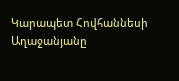Կարապետ Հովհաննեսի Աղաջանյանը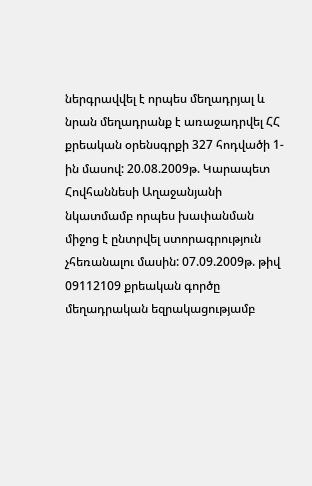ներգրավվել է որպես մեղադրյալ և նրան մեղադրանք է առաջադրվել ՀՀ քրեական օրենսգրքի 327 հոդվածի 1-ին մասով: 20.08.2009թ. Կարապետ Հովհաննեսի Աղաջանյանի նկատմամբ որպես խափանման միջոց է ընտրվել ստորագրություն չհեռանալու մասին: 07.09.2009թ. թիվ 09112109 քրեական գործը մեղադրական եզրակացությամբ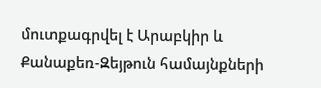մուտքագրվել է Արաբկիր և Քանաքեռ-Զեյթուն համայնքների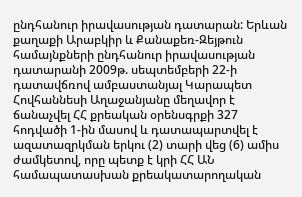ընդհանուր իրավասության դատարան: Երևան քաղաքի Արաբկիր և Քանաքեռ-Զեյթուն համայնքների ընդհանուր իրավասության դատարանի 2009թ. սեպտեմբերի 22-ի դատավճռով ամբաստանյալ Կարապետ Հովհաննեսի Աղաջանյանը մեղավոր է ճանաչվել ՀՀ քրեական օրենսգրքի 327 հոդվածի 1-ին մասով և դատապարտվել է ազատազրկման երկու (2) տարի վեց (6) ամիս ժամկետով, որը պետք է կրի ՀՀ ԱՆ համապատասխան քրեակատարողական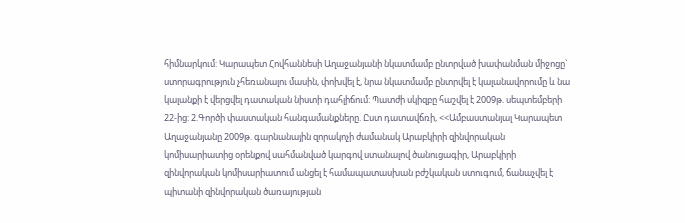հիմնարկում: Կարապետ Հովհաննեսի Աղաջանյանի նկատմամբ ընտրված խափանման միջոցը` ստորագրություն չհեռանալու մասին, փոխվել է, նրա նկատմամբ ընտրվել է կալանավորումը և նա կալանքի է վերցվել դատական նիստի դահլիճում: Պատժի սկիզբը հաշվել է 2009թ. սեպտեմբերի 22-ից: 2.Գործի փաստական հանգամանքները. Ըստ դատավճռի, <<Ամբաստանյալ Կարապետ Աղաջանյանը 2009թ. գարնանային զորակոչի ժամանակ Արաբկիրի զինվորական կոմիսարիատից օրենքով սահմանված կարգով ստանալով ծանուցագիր, Արաբկիրի զինվորական կոմիսարիատում անցել է համապատասխան բժշկական ստուգում, ճանաչվել է պիտանի զինվորական ծառայության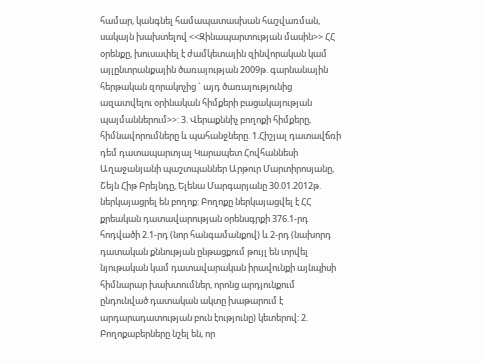համար, կանգնել համապատասխան հաշվառման, սակայն խախտելով <<Զինապարտության մասին>> ՀՀ օրենքը, խուսափել է ժամկետային զինվորական կամ այլընտրանքային ծառայության 2009թ. գարնանային հերթական զորակոչից ` այդ ծառայությունից ազատվելու օրինական հիմքերի բացակայության պայմաններում>>: 3. Վերաքննիչ բողոքի հիմքերը, հիմնավորումները և պահանջները. 1.Հիշյալ դատավճռի դեմ դատապարտյալ Կարապետ Հովհաննեսի Աղաջանյանի պաշտպաններ Արթուր Մարտիրոսյանը, Շեյն Հիթ Բրեյնդը, Ելենա Մարգարյանը 30.01.2012թ. ներկայացրել են բողոք: Բողոքը ներկայացվել է ՀՀ քրեական դատավարության օրենսգրքի 376.1-րդ հոդվածի 2.1-րդ (նոր հանգամանքով) և 2-րդ (նախորդ դատական քննության ընթացքում թույլ են տրվել նյութական կամ դատավարական իրավունքի այնպիսի հիմնարար խախտումներ, որոնց արդյունքում ընդունված դատական ակտը խաթարում է արդարադատության բուն էությունը) կետերով: 2. Բողոքաբերները նշել են, որ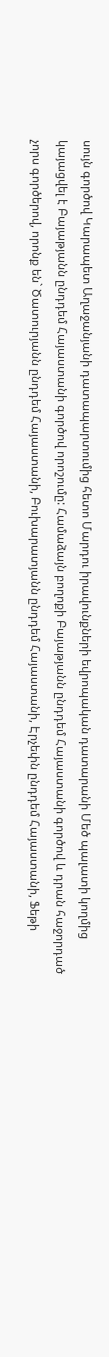սույն գործով Կարապետ Աղաջանյանի դատապարտումից հետո Մարդու իրավունքների եվրոպական դատարանի Մեծ պալատի կողմից կայացվել է Բայաթյանն ընդդեմ Հայաստանի գործով որոշումը: Համաձայն բողոքի Բայաթյանն ընդդեմ Հայաստանի գործով և դրան հաջորդած չորս գործերով, որոնք են` Ծատուրյանն ընդդեմ Հայաստանի, Բուխարատյանն ընդդեմ Հայաստանի, Էրչեփն ընդդեմ Հայաստանի, Ֆեթի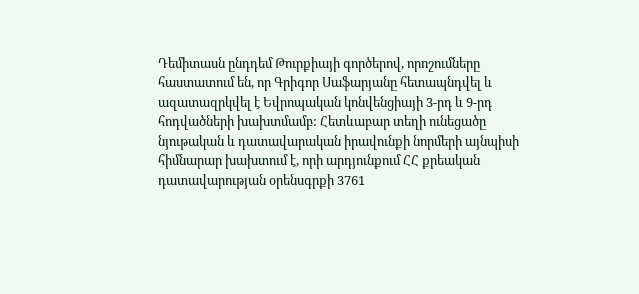Դեմիտասն ընդդեմ Թուրքիայի գործերով, որոշումները հաստատում են, որ Գրիգոր Սաֆարյանը հետապնդվել և ազատազրկվել է Եվրոպական կոնվենցիայի 3-րդ և 9-րդ հոդվածների խախտմամբ: Հետևաբար տեղի ունեցածը նյութական և դատավարական իրավունքի նորմերի այնպիսի հիմնարար խախտում է, որի արդյունքում ՀՀ քրեական դատավարության օրենսգրքի 3761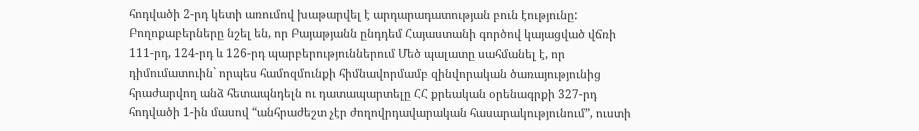հոդվածի 2-րդ կետի առումով խաթարվել է արդարադատության բուն էությունը: Բողոքաբերները նշել են, որ Բայաթյանն ընդդեմ Հայաստանի գործով կայացված վճռի 111-րդ, 124-րդ և 126-րդ պարբերություններում Մեծ պալատը սահմանել է, որ դիմումատուին` որպես համոզմունքի հիմնավորմամբ զինվորական ծառայությունից հրաժարվող անձ հետապնդելն ու դատապարտելը ՀՀ քրեական օրենագրքի 327-րդ հոդվածի 1-ին մասով “անհրաժեշտ չէր ժողովրդավարական հասարակությունում”, ուստի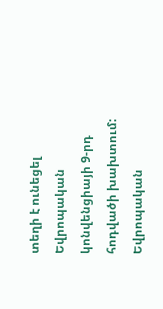տեղի է ունեցել Եվրոպական կոնվենցիայի 9-րդ հոդվածի խախտում: Եվրոպական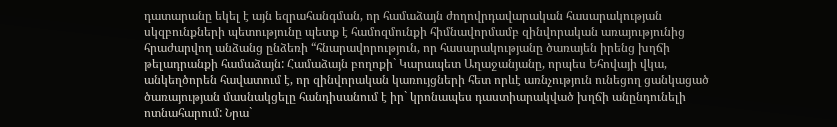դատարանը եկել է այն եզրահանգման, որ համաձայն ժողովրդավարական հասարակության սկզբունքների պետությունը պետք է համոզմունքի հիմնավորմամբ զինվորական առայությունից հրաժարվող անձանց ընձեռի “հնարավորություն, որ հասարակությանը ծառայեն իրենց խղճի թելադրանքի համաձայն: Համաձայն բողոքի` Կարապետ Աղաջանյանը, որպես Եհովայի վկա, անկեղծորեն հավատում է, որ զինվորական կառույցների հետ որևէ առնչություն ունեցող ցանկացած ծառայության մասնակցելը հանդիսանում է իր` կրոնապես դաստիարակված խղճի անընդունելի ոտնահարում: Նրա`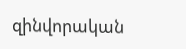զինվորական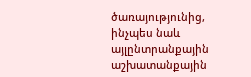ծառայությունից, ինչպես նաև այլընտրանքային աշխատանքային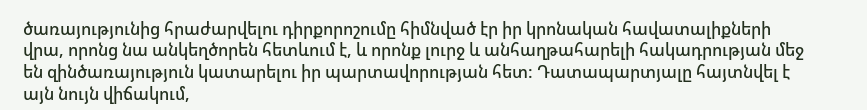ծառայությունից հրաժարվելու դիրքորոշումը հիմնված էր իր կրոնական հավատալիքների վրա, որոնց նա անկեղծորեն հետևում է, և որոնք լուրջ և անհաղթահարելի հակադրության մեջ են զինծառայություն կատարելու իր պարտավորության հետ: Դատապարտյալը հայտնվել է այն նույն վիճակում,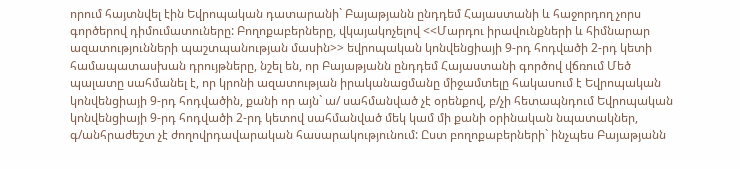որում հայտնվել էին Եվրոպական դատարանի` Բայաթյանն ընդդեմ Հայաստանի և հաջորդող չորս գործերով դիմումատուները: Բողոքաբերները, վկայակոչելով <<Մարդու իրավունքների և հիմնարար ազատությունների պաշտպանության մասին>> եվրոպական կոնվենցիայի 9-րդ հոդվածի 2-րդ կետի համապատասխան դրույթները, նշել են, որ Բայաթյանն ընդդեմ Հայաստանի գործով վճռում Մեծ պալատը սահմանել է, որ կրոնի ազատության իրականացմանը միջամտելը հակասում է Եվրոպական կոնվենցիայի 9-րդ հոդվածին, քանի որ այն` ա/ սահմանված չէ օրենքով, բ/չի հետապնդում Եվրոպական կոնվենցիայի 9-րդ հոդվածի 2-րդ կետով սահմանված մեկ կամ մի քանի օրինական նպատակներ, գ/անհրաժեշտ չէ ժողովրդավարական հասարակությունում: Ըստ բողոքաբերների` ինչպես Բայաթյանն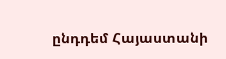ընդդեմ Հայաստանի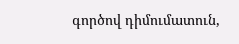գործով դիմումատուն,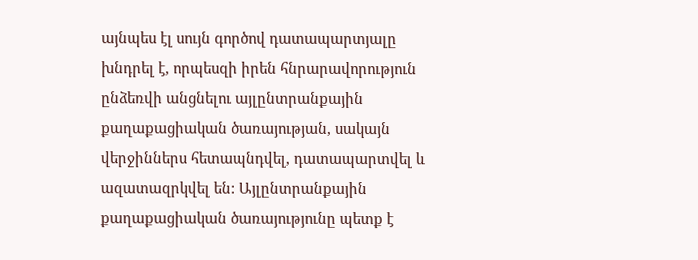այնպես էլ սույն գործով դատապարտյալը խնդրել է, որպեսզի իրեն հնրարավորություն ընձեռվի անցնելու այլընտրանքային քաղաքացիական ծառայության, սակայն վերջիններս հետապնդվել, դատապարտվել և ազատազրկվել են: Այլընտրանքային քաղաքացիական ծառայությունը պետք է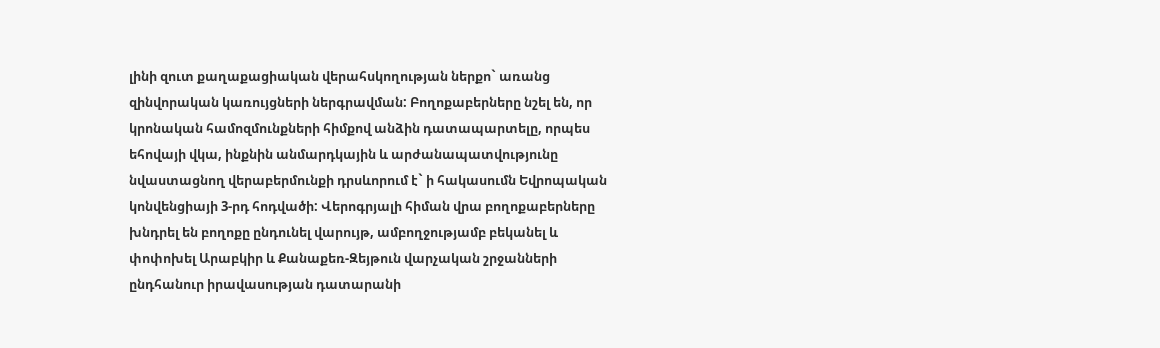լինի զուտ քաղաքացիական վերահսկողության ներքո` առանց զինվորական կառույցների ներգրավման: Բողոքաբերները նշել են, որ կրոնական համոզմունքների հիմքով անձին դատապարտելը, որպես եհովայի վկա, ինքնին անմարդկային և արժանապատվությունը նվաստացնող վերաբերմունքի դրսևորում է` ի հակասումն Եվրոպական կոնվենցիայի 3-րդ հոդվածի: Վերոգրյալի հիման վրա բողոքաբերները խնդրել են բողոքը ընդունել վարույթ, ամբողջությամբ բեկանել և փոփոխել Արաբկիր և Քանաքեռ-Զեյթուն վարչական շրջանների ընդհանուր իրավասության դատարանի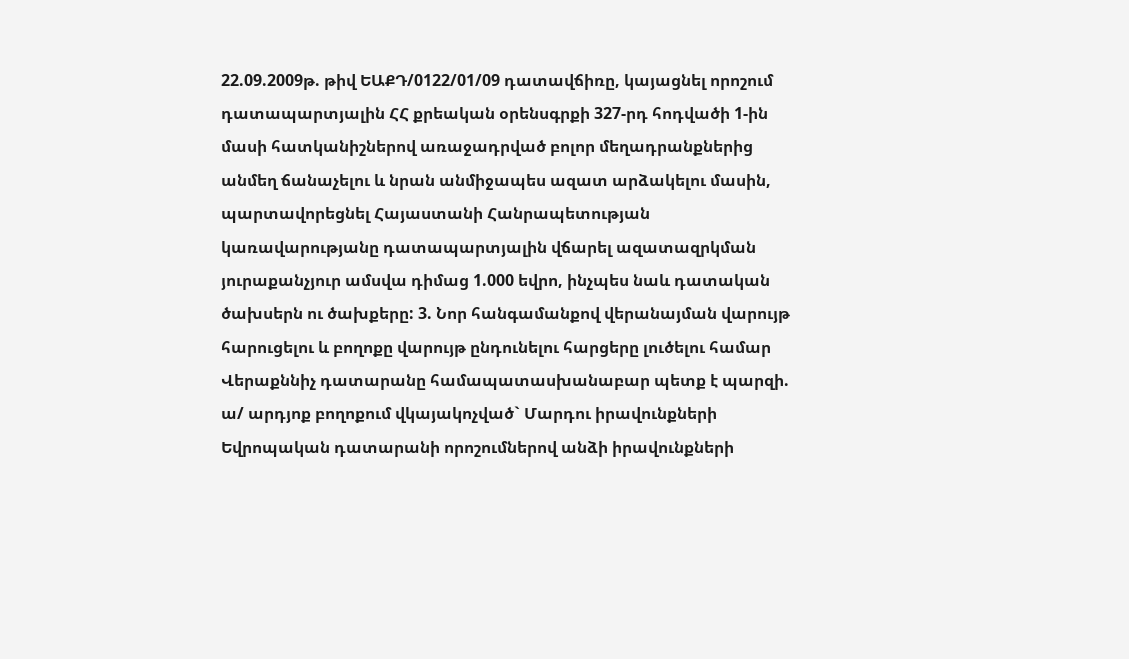22.09.2009թ. թիվ ԵԱՔԴ/0122/01/09 դատավճիռը, կայացնել որոշում դատապարտյալին ՀՀ քրեական օրենսգրքի 327-րդ հոդվածի 1-ին մասի հատկանիշներով առաջադրված բոլոր մեղադրանքներից անմեղ ճանաչելու և նրան անմիջապես ազատ արձակելու մասին, պարտավորեցնել Հայաստանի Հանրապետության կառավարությանը դատապարտյալին վճարել ազատազրկման յուրաքանչյուր ամսվա դիմաց 1.000 եվրո, ինչպես նաև դատական ծախսերն ու ծախքերը: 3. Նոր հանգամանքով վերանայման վարույթ հարուցելու և բողոքը վարույթ ընդունելու հարցերը լուծելու համար Վերաքննիչ դատարանը համապատասխանաբար պետք է պարզի. ա/ արդյոք բողոքում վկայակոչված` Մարդու իրավունքների Եվրոպական դատարանի որոշումներով անձի իրավունքների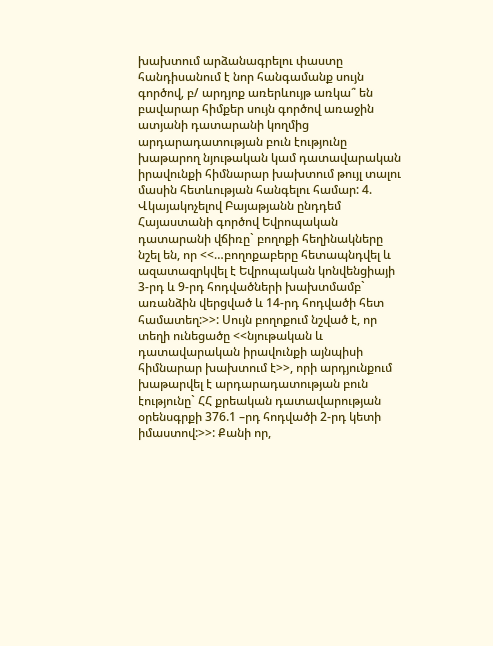խախտում արձանագրելու փաստը հանդիսանում է նոր հանգամանք սույն գործով, բ/ արդյոք առերևույթ առկա՞ են բավարար հիմքեր սույն գործով առաջին ատյանի դատարանի կողմից արդարադատության բուն էությունը խաթարող նյութական կամ դատավարական իրավունքի հիմնարար խախտում թույլ տալու մասին հետևության հանգելու համար: 4. Վկայակոչելով Բայաթյանն ընդդեմ Հայաստանի գործով Եվրոպական դատարանի վճիռը` բողոքի հեղինակները նշել են, որ <<…բողոքաբերը հետապնդվել և ազատազրկվել է Եվրոպական կոնվենցիայի 3-րդ և 9-րդ հոդվածների խախտմամբ` առանձին վերցված և 14-րդ հոդվածի հետ համատեղ:>>: Սույն բողոքում նշված է, որ տեղի ունեցածը <<նյութական և դատավարական իրավունքի այնպիսի հիմնարար խախտում է>>, որի արդյունքում խաթարվել է արդարադատության բուն էությունը` ՀՀ քրեական դատավարության օրենսգրքի 376.1 –րդ հոդվածի 2-րդ կետի իմաստով:>>: Քանի որ,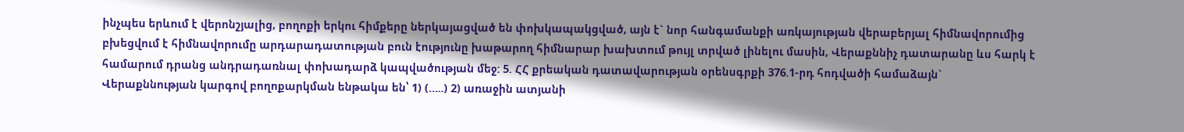ինչպես երևում է վերոնշյալից, բողոքի երկու հիմքերը ներկայացված են փոխկապակցված, այն է` նոր հանգամանքի առկայության վերաբերյալ հիմնավորումից բխեցվում է հիմնավորումը արդարադատության բուն էությունը խաթարող հիմնարար խախտում թույլ տրված լինելու մասին, Վերաքննիչ դատարանը ևս հարկ է համարում դրանց անդրադառնալ փոխադարձ կապվածության մեջ: 5. ՀՀ քրեական դատավարության օրենսգրքի 376.1-րդ հոդվածի համաձայն` Վերաքննության կարգով բողոքարկման ենթակա են՝ 1) (…..) 2) առաջին ատյանի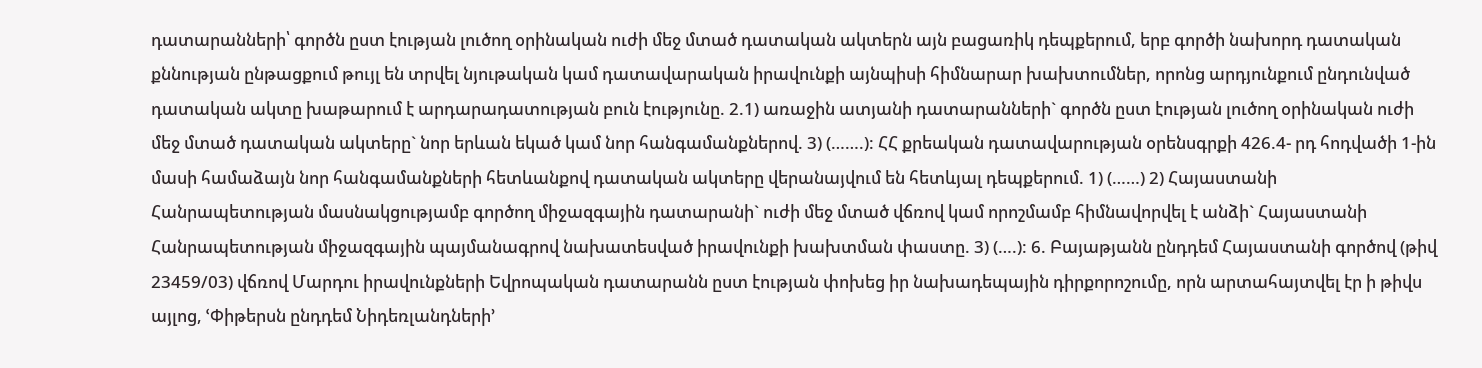դատարանների՝ գործն ըստ էության լուծող օրինական ուժի մեջ մտած դատական ակտերն այն բացառիկ դեպքերում, երբ գործի նախորդ դատական քննության ընթացքում թույլ են տրվել նյութական կամ դատավարական իրավունքի այնպիսի հիմնարար խախտումներ, որոնց արդյունքում ընդունված դատական ակտը խաթարում է արդարադատության բուն էությունը. 2.1) առաջին ատյանի դատարանների` գործն ըստ էության լուծող օրինական ուժի մեջ մտած դատական ակտերը` նոր երևան եկած կամ նոր հանգամանքներով. 3) (…….): ՀՀ քրեական դատավարության օրենսգրքի 426.4- րդ հոդվածի 1-ին մասի համաձայն նոր հանգամանքների հետևանքով դատական ակտերը վերանայվում են հետևյալ դեպքերում. 1) (……) 2) Հայաստանի Հանրապետության մասնակցությամբ գործող միջազգային դատարանի` ուժի մեջ մտած վճռով կամ որոշմամբ հիմնավորվել է անձի` Հայաստանի Հանրապետության միջազգային պայմանագրով նախատեսված իրավունքի խախտման փաստը. 3) (….): 6. Բայաթյանն ընդդեմ Հայաստանի գործով (թիվ 23459/03) վճռով Մարդու իրավունքների Եվրոպական դատարանն ըստ էության փոխեց իր նախադեպային դիրքորոշումը, որն արտահայտվել էր ի թիվս այլոց, ՙՓիթերսն ընդդեմ Նիդեռլանդների՚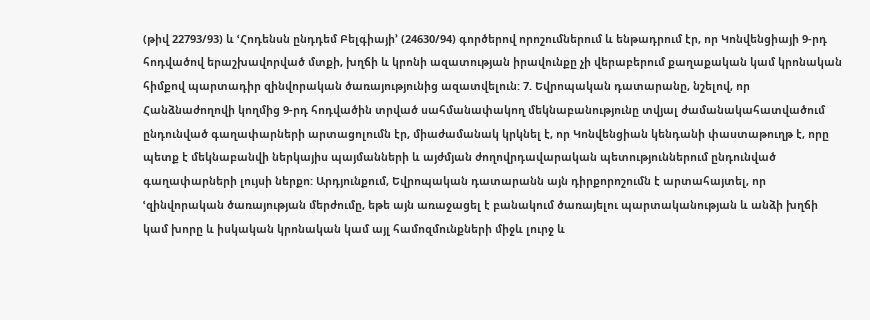(թիվ 22793/93) և ՙՀոդենսն ընդդեմ Բելգիայի՚ (24630/94) գործերով որոշումներում և ենթադրում էր, որ Կոնվենցիայի 9-րդ հոդվածով երաշխավորված մտքի, խղճի և կրոնի ազատության իրավունքը չի վերաբերում քաղաքական կամ կրոնական հիմքով պարտադիր զինվորական ծառայությունից ազատվելուն: 7. Եվրոպական դատարանը, նշելով, որ Հանձնաժողովի կողմից 9-րդ հոդվածին տրված սահմանափակող մեկնաբանությունը տվյալ ժամանակահատվածում ընդունված գաղափարների արտացոլումն էր, միաժամանակ կրկնել է, որ Կոնվենցիան կենդանի փաստաթուղթ է, որը պետք է մեկնաբանվի ներկայիս պայմանների և այժմյան ժողովրդավարական պետություններում ընդունված գաղափարների լույսի ներքո: Արդյունքում, Եվրոպական դատարանն այն դիրքորոշումն է արտահայտել, որ ՙզինվորական ծառայության մերժումը, եթե այն առաջացել է բանակում ծառայելու պարտականության և անձի խղճի կամ խորը և իսկական կրոնական կամ այլ համոզմունքների միջև լուրջ և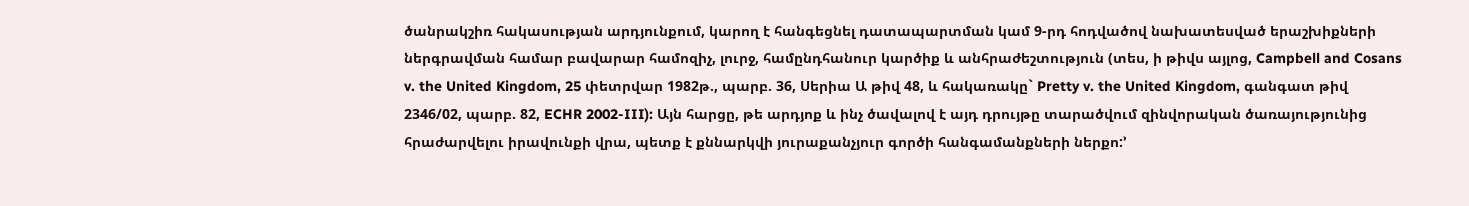ծանրակշիռ հակասության արդյունքում, կարող է հանգեցնել դատապարտման կամ 9-րդ հոդվածով նախատեսված երաշխիքների ներգրավման համար բավարար համոզիչ, լուրջ, համընդհանուր կարծիք և անհրաժեշտություն (տես, ի թիվս այլոց, Campbell and Cosans v. the United Kingdom, 25 փետրվար 1982թ., պարբ. 36, Սերիա Ա թիվ 48, և հակառակը` Pretty v. the United Kingdom, գանգատ թիվ 2346/02, պարբ. 82, ECHR 2002-III): Այն հարցը, թե արդյոք և ինչ ծավալով է այդ դրույթը տարածվում զինվորական ծառայությունից հրաժարվելու իրավունքի վրա, պետք է քննարկվի յուրաքանչյուր գործի հանգամանքների ներքո:՚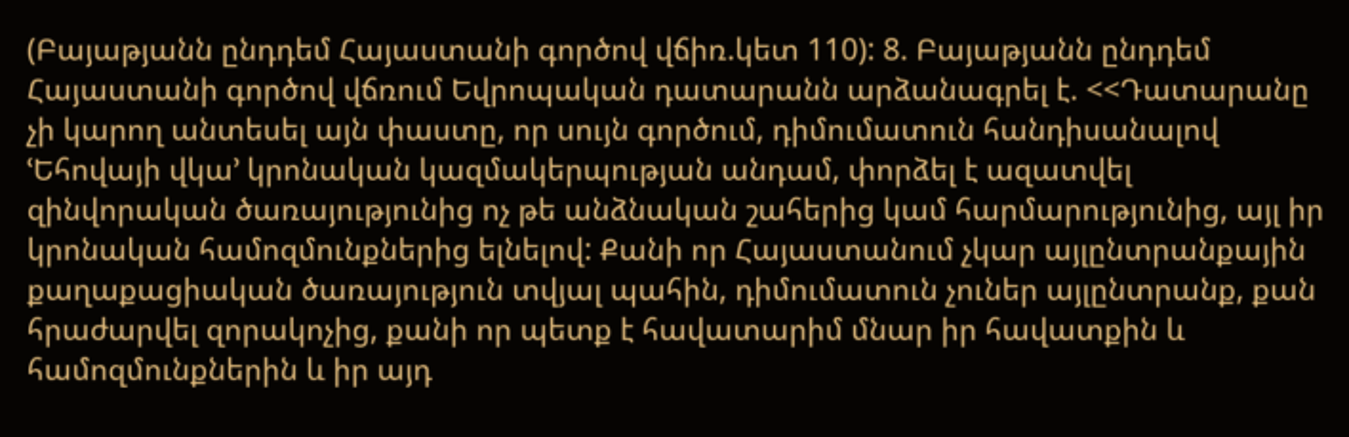(Բայաթյանն ընդդեմ Հայաստանի գործով վճիռ.կետ 110): 8. Բայաթյանն ընդդեմ Հայաստանի գործով վճռում Եվրոպական դատարանն արձանագրել է. <<Դատարանը չի կարող անտեսել այն փաստը, որ սույն գործում, դիմումատուն հանդիսանալով ՙԵհովայի վկա՚ կրոնական կազմակերպության անդամ, փորձել է ազատվել զինվորական ծառայությունից ոչ թե անձնական շահերից կամ հարմարությունից, այլ իր կրոնական համոզմունքներից ելնելով: Քանի որ Հայաստանում չկար այլընտրանքային քաղաքացիական ծառայություն տվյալ պահին, դիմումատուն չուներ այլընտրանք, քան հրաժարվել զորակոչից, քանի որ պետք է հավատարիմ մնար իր հավատքին և համոզմունքներին և իր այդ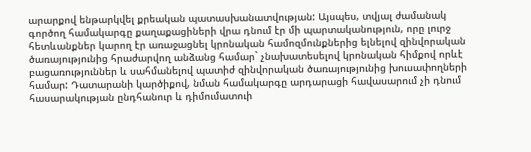արարքով ենթարկվել քրեական պատասխանատվության: Այսպես, տվյալ ժամանակ գործող համակարգը քաղաքացիների վրա դնում էր մի պարտականություն, որը լուրջ հետևանքներ կարող էր առաջացնել կրոնական համոզմունքներից ելնելով զինվորական ծառայությունից հրաժարվող անձանց համար` չնախատեսելով կրոնական հիմքով որևէ բացառություններ և սահմանելով պատիժ զինվորական ծառայությունից խուսափողների համար: Դատարանի կարծիքով, նման համակարգը արդարացի հավասարում չի դնում հասարակության ընդհանուր և դիմումատուի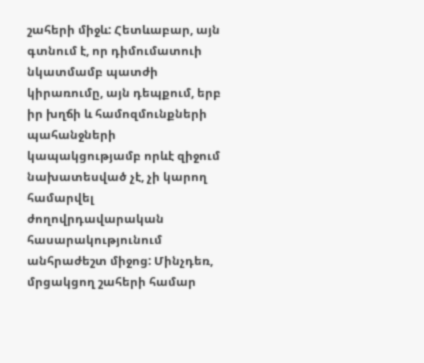շահերի միջև: Հետևաբար, այն գտնում է, որ դիմումատուի նկատմամբ պատժի կիրառումը, այն դեպքում, երբ իր խղճի և համոզմունքների պահանջների կապակցությամբ որևէ զիջում նախատեսված չէ, չի կարող համարվել ժողովրդավարական հասարակությունում անհրաժեշտ միջոց: Մինչդեռ, մրցակցող շահերի համար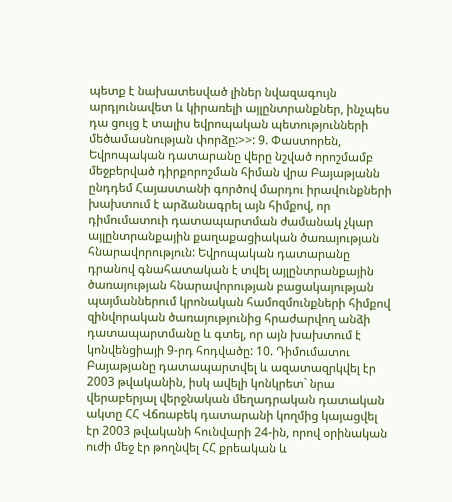պետք է նախատեսված լիներ նվազագույն արդյունավետ և կիրառելի այլընտրանքներ, ինչպես դա ցույց է տալիս եվրոպական պետությունների մեծամասնության փորձը:>>: 9. Փաստորեն, Եվրոպական դատարանը վերը նշված որոշմամբ մեջբերված դիրքորոշման հիման վրա Բայաթյանն ընդդեմ Հայաստանի գործով մարդու իրավունքների խախտում է արձանագրել այն հիմքով, որ դիմումատուի դատապարտման ժամանակ չկար այլընտրանքային քաղաքացիական ծառայության հնարավորություն: Եվրոպական դատարանը դրանով գնահատական է տվել այլընտրանքային ծառայության հնարավորության բացակայության պայմաններում կրոնական համոզմունքների հիմքով զինվորական ծառայությունից հրաժարվող անձի դատապարտմանը և գտել, որ այն խախտում է կոնվենցիայի 9-րդ հոդվածը: 10. Դիմումատու Բայաթյանը դատապարտվել և ազատազրկվել էր 2003 թվականին, իսկ ավելի կոնկրետ` նրա վերաբերյալ վերջնական մեղադրական դատական ակտը ՀՀ Վճռաբեկ դատարանի կողմից կայացվել էր 2003 թվականի հունվարի 24-ին, որով օրինական ուժի մեջ էր թողնվել ՀՀ քրեական և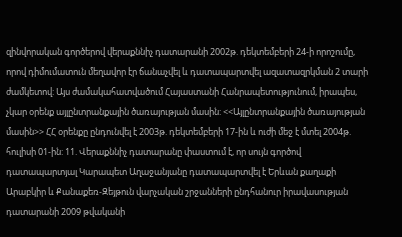զինվորական գործերով վերաքննիչ դատարանի 2002թ. դեկտեմբերի 24-ի որոշումը, որով դիմումատուն մեղավոր էր ճանաչվել և դատապարտվել ազատազրկման 2 տարի ժամկետով: Այս ժամակահատվածում Հայաստանի Հանրապետությունում, իրապես, չկար օրենք այլընտրանքային ծառայության մասին: <<Այլընտրանքային ծառայության մասին>> ՀՀ օրենքը ընդունվել է 2003թ. դեկտեմբերի 17-ին և ուժի մեջ է մտել 2004թ. հուլիսի 01-ին: 11. Վերաքննիչ դատարանը փաստում է, որ սույն գործով դատապարտյալ Կարապետ Աղաջանյանը դատապարտվել է Երևան քաղաքի Արաբկիր և Քանաքեռ-Զեյթուն վարչական շրջանների ընդհանուր իրավասության դատարանի 2009 թվականի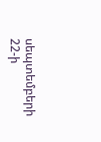սեպտեմբերի 22-ի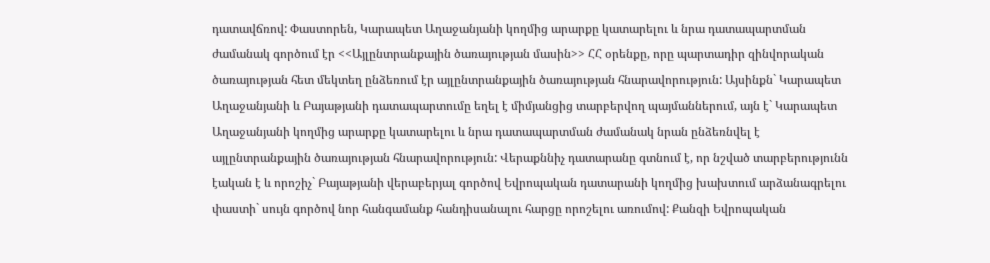դատավճռով: Փաստորեն, Կարապետ Աղաջանյանի կողմից արարքը կատարելու և նրա դատապարտման ժամանակ գործում էր <<Այլընտրանքային ծառայության մասին>> ՀՀ օրենքը, որը պարտադիր զինվորական ծառայության հետ մեկտեղ ընձեռում էր այլընտրանքային ծառայության հնարավորություն: Այսինքն` Կարապետ Աղաջանյանի և Բայաթյանի դատապարտումը եղել է միմյանցից տարբերվող պայմաններում, այն է` Կարապետ Աղաջանյանի կողմից արարքը կատարելու և նրա դատապարտման ժամանակ նրան ընձեռնվել է այլընտրանքային ծառայության հնարավորություն: Վերաքննիչ դատարանը գտնում է, որ նշված տարբերությունն էական է և որոշիչ` Բայաթյանի վերաբերյալ գործով Եվրոպական դատարանի կողմից խախտում արձանագրելու փաստի` սույն գործով նոր հանգամանք հանդիսանալու հարցը որոշելու առումով: Քանզի Եվրոպական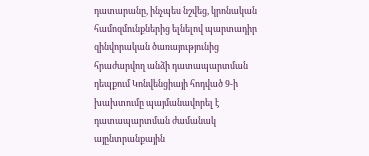դատարանը, ինչպես նշվեց, կրոնական համոզմունքներից ելնելով պարտադիր զինվորական ծառայությունից հրաժարվող անձի դատապարտման դեպքում Կոնվենցիայի հոդված 9-ի խախտումը պայմանավորել է դատապարտման ժամանակ այընտրանքային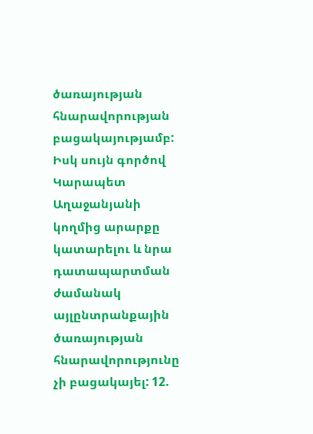ծառայության հնարավորության բացակայությամբ: Իսկ սույն գործով Կարապետ Աղաջանյանի կողմից արարքը կատարելու և նրա դատապարտման ժամանակ այլընտրանքային ծառայության հնարավորությունը չի բացակայել: 12.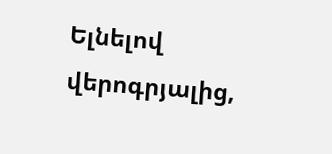Ելնելով վերոգրյալից,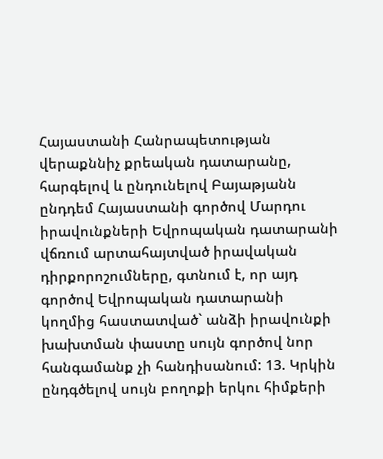Հայաստանի Հանրապետության վերաքննիչ քրեական դատարանը, հարգելով և ընդունելով Բայաթյանն ընդդեմ Հայաստանի գործով Մարդու իրավունքների Եվրոպական դատարանի վճռում արտահայտված իրավական դիրքորոշումները, գտնում է, որ այդ գործով Եվրոպական դատարանի կողմից հաստատված` անձի իրավունքի խախտման փաստը սույն գործով նոր հանգամանք չի հանդիսանում: 13. Կրկին ընդգծելով սույն բողոքի երկու հիմքերի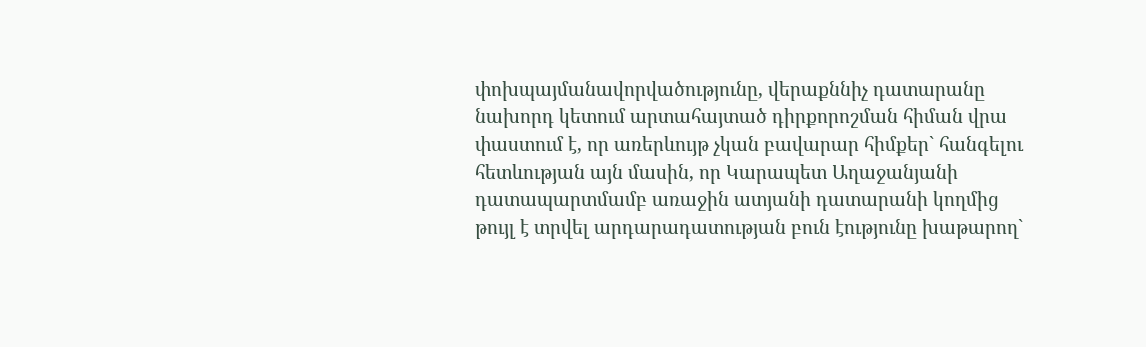փոխպայմանավորվածությունը, վերաքննիչ դատարանը նախորդ կետում արտահայտած դիրքորոշման հիման վրա փաստում է, որ առերևույթ չկան բավարար հիմքեր` հանգելու հետևության այն մասին, որ Կարապետ Աղաջանյանի դատապարտմամբ առաջին ատյանի դատարանի կողմից թույլ է տրվել արդարադատության բուն էությունը խաթարող`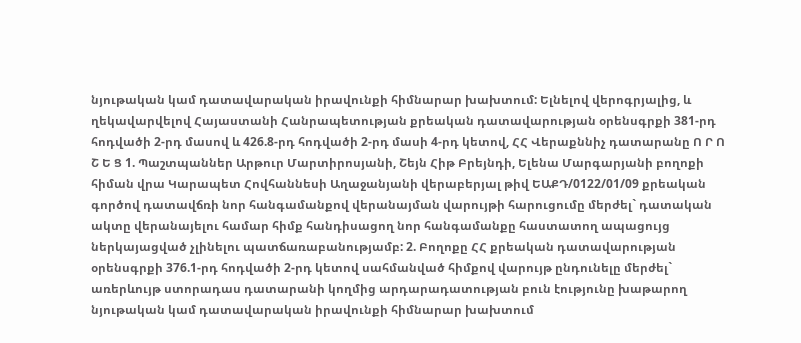նյութական կամ դատավարական իրավունքի հիմնարար խախտում: Ելնելով վերոգրյալից, և ղեկավարվելով Հայաստանի Հանրապետության քրեական դատավարության օրենսգրքի 381-րդ հոդվածի 2-րդ մասով և 426.8-րդ հոդվածի 2-րդ մասի 4-րդ կետով, ՀՀ Վերաքննիչ դատարանը Ո Ր Ո Շ Ե Ց 1. Պաշտպաններ Արթուր Մարտիրոսյանի, Շեյն Հիթ Բրեյնդի, Ելենա Մարգարյանի բողոքի հիման վրա Կարապետ Հովհաննեսի Աղաջանյանի վերաբերյալ թիվ ԵԱՔԴ/0122/01/09 քրեական գործով դատավճռի նոր հանգամանքով վերանայման վարույթի հարուցումը մերժել` դատական ակտը վերանայելու համար հիմք հանդիսացող նոր հանգամանքը հաստատող ապացույց ներկայացված չլինելու պատճառաբանությամբ: 2. Բողոքը ՀՀ քրեական դատավարության օրենսգրքի 376.1-րդ հոդվածի 2-րդ կետով սահմանված հիմքով վարույթ ընդունելը մերժել` առերևույթ ստորադաս դատարանի կողմից արդարադատության բուն էությունը խաթարող նյութական կամ դատավարական իրավունքի հիմնարար խախտում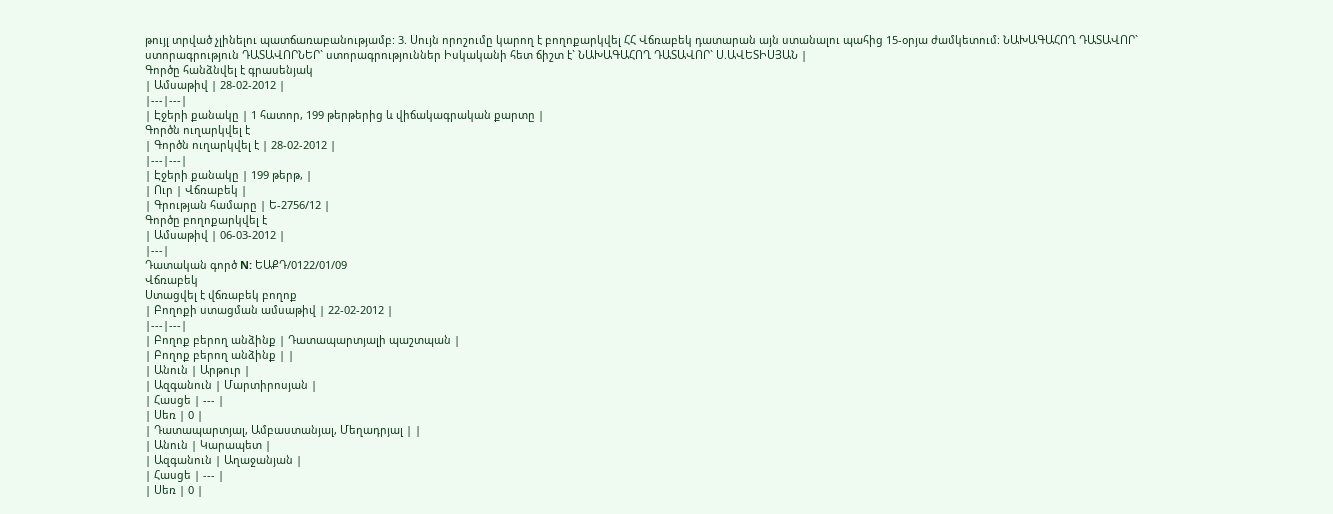թույլ տրված չլինելու պատճառաբանությամբ: 3. Սույն որոշումը կարող է բողոքարկվել ՀՀ Վճռաբեկ դատարան այն ստանալու պահից 15-օրյա ժամկետում: ՆԱԽԱԳԱՀՈՂ ԴԱՏԱՎՈՐ` ստորագրություն ԴԱՏԱՎՈՐՆԵՐ` ստորագրություններ Իսկականի հետ ճիշտ է` ՆԱԽԱԳԱՀՈՂ ԴԱՏԱՎՈՐ` Ս.ԱՎԵՏԻՍՅԱՆ |
Գործը հանձնվել է գրասենյակ
| Ամսաթիվ | 28-02-2012 |
|---|---|
| Էջերի քանակը | 1 հատոր, 199 թերթերից և վիճակագրական քարտը |
Գործն ուղարկվել է
| Գործն ուղարկվել է | 28-02-2012 |
|---|---|
| Էջերի քանակը | 199 թերթ, |
| Ուր | Վճռաբեկ |
| Գրության համարը | Ե-2756/12 |
Գործը բողոքարկվել է
| Ամսաթիվ | 06-03-2012 |
|---|
Դատական գործ N: ԵԱՔԴ/0122/01/09
Վճռաբեկ
Ստացվել է վճռաբեկ բողոք
| Բողոքի ստացման ամսաթիվ | 22-02-2012 |
|---|---|
| Բողոք բերող անձինք | Դատապարտյալի պաշտպան |
| Բողոք բերող անձինք | |
| Անուն | Արթուր |
| Ազգանուն | Մարտիրոսյան |
| Հասցե | --- |
| Սեռ | 0 |
| Դատապարտյալ, Ամբաստանյալ, Մեղադրյալ | |
| Անուն | Կարապետ |
| Ազգանուն | Աղաջանյան |
| Հասցե | --- |
| Սեռ | 0 |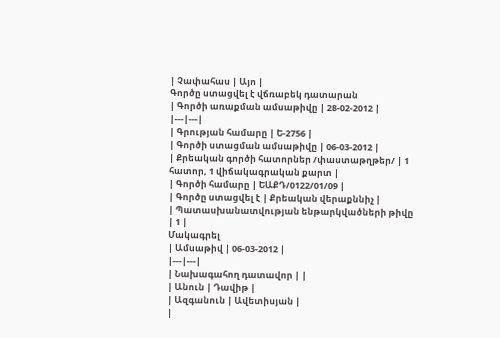| Չափահաս | Այո |
Գործը ստացվել է վճռաբեկ դատարան
| Գործի առաքման ամսաթիվը | 28-02-2012 |
|---|---|
| Գրության համարը | Ե-2756 |
| Գործի ստացման ամսաթիվը | 06-03-2012 |
| Քրեական գործի հատորներ /փաստաթղթեր/ | 1 հատոր, 1 վիճակագրական քարտ |
| Գործի համարը | ԵԱՔԴ/0122/01/09 |
| Գործը ստացվել է | Քրեական վերաքննիչ |
| Պատասխանատվության ենթարկվածների թիվը | 1 |
Մակագրել
| Ամսաթիվ | 06-03-2012 |
|---|---|
| Նախագահող դատավոր | |
| Անուն | Դավիթ |
| Ազգանուն | Ավետիսյան |
|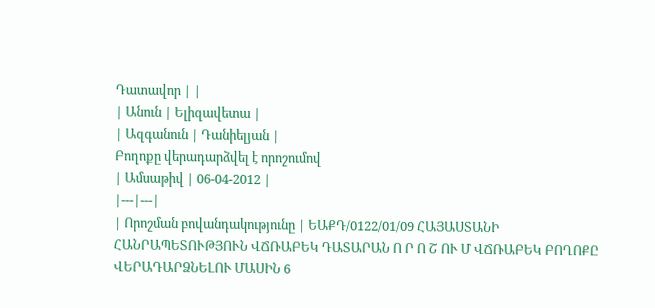Դատավոր | |
| Անուն | Ելիզավետա |
| Ազգանուն | Դանիելյան |
Բողոքը վերադարձվել է որոշումով
| Ամսաթիվ | 06-04-2012 |
|---|---|
| Որոշման բովանդակությունը | ԵԱՔԴ/0122/01/09 ՀԱՅԱՍՏԱՆԻ ՀԱՆՐԱՊԵՏՈՒԹՅՈՒՆ ՎՃՌԱԲԵԿ ԴԱՏԱՐԱՆ Ո Ր Ո Շ ՈՒ Մ ՎՃՌԱԲԵԿ ԲՈՂՈՔԸ ՎԵՐԱԴԱՐՁՆԵԼՈՒ ՄԱՍԻՆ 6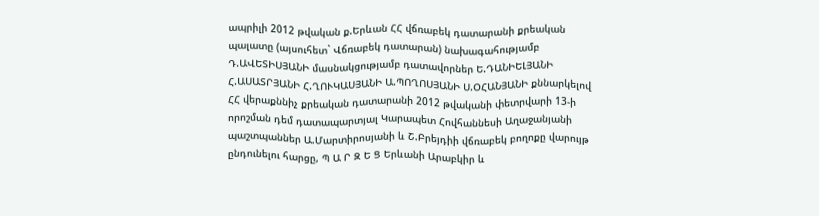ապրիլի 2012 թվական ք.Երևան ՀՀ վճռաբեկ դատարանի քրեական պալատը (այսուհետ` Վճռաբեկ դատարան) նախագահությամբ Դ.ԱՎԵՏԻՍՅԱՆԻ մասնակցությամբ դատավորներ Ե.ԴԱՆԻԵԼՅԱՆԻ Հ.ԱՍԱՏՐՅԱՆԻ Հ.ՂՈՒԿԱՍՅԱՆԻ Ա.ՊՈՂՈՍՅԱՆԻ Ս.ՕՀԱՆՅԱՆԻ քննարկելով ՀՀ վերաքննիչ քրեական դատարանի 2012 թվականի փետրվարի 13-ի որոշման դեմ դատապարտյալ Կարապետ Հովհաննեսի Աղաջանյանի պաշտպաններ Ա.Մարտիրոսյանի և Շ.Բրեյդիի վճռաբեկ բողոքը վարույթ ընդունելու հարցը, Պ Ա Ր Զ Ե Ց Երևանի Արաբկիր և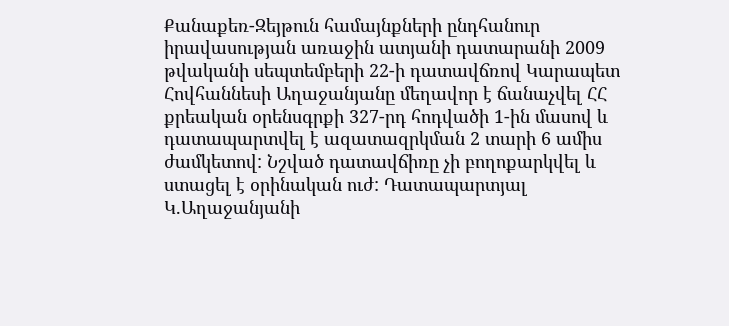Քանաքեռ-Զեյթուն համայնքների ընդհանուր իրավասության առաջին ատյանի դատարանի 2009 թվականի սեպտեմբերի 22-ի դատավճռով Կարապետ Հովհաննեսի Աղաջանյանը մեղավոր է ճանաչվել ՀՀ քրեական օրենսգրքի 327-րդ հոդվածի 1-ին մասով և դատապարտվել է ազատազրկման 2 տարի 6 ամիս ժամկետով: Նշված դատավճիռը չի բողոքարկվել և ստացել է օրինական ուժ: Դատապարտյալ Կ.Աղաջանյանի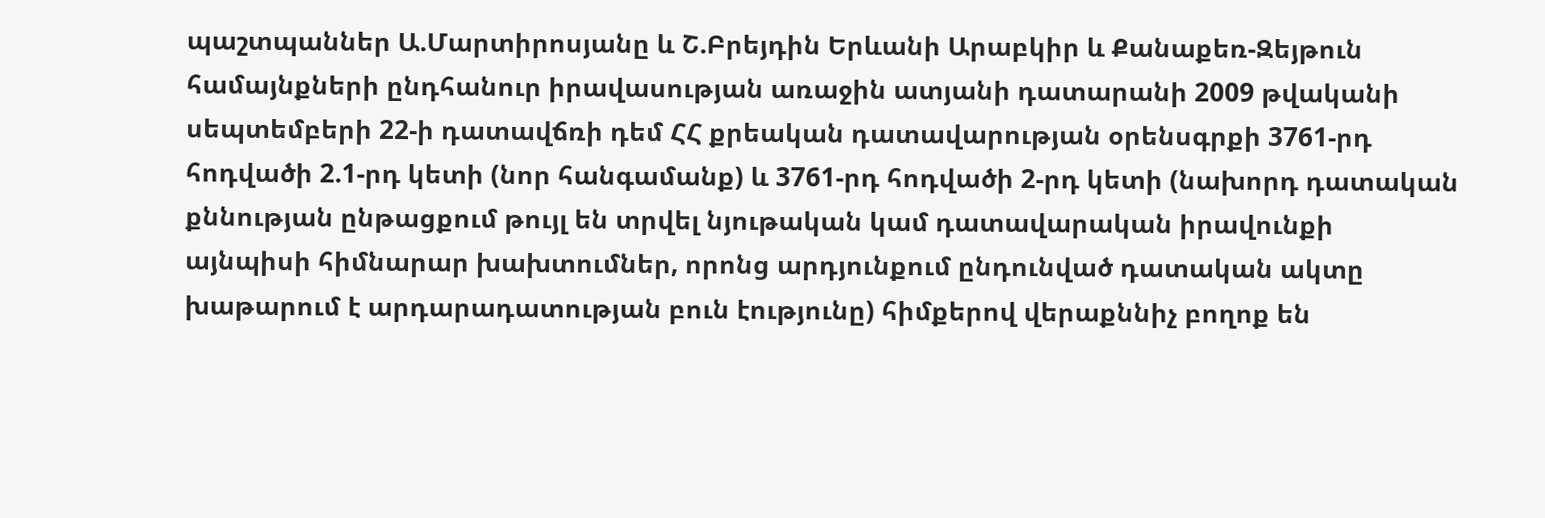պաշտպաններ Ա.Մարտիրոսյանը և Շ.Բրեյդին Երևանի Արաբկիր և Քանաքեռ-Զեյթուն համայնքների ընդհանուր իրավասության առաջին ատյանի դատարանի 2009 թվականի սեպտեմբերի 22-ի դատավճռի դեմ ՀՀ քրեական դատավարության օրենսգրքի 3761-րդ հոդվածի 2.1-րդ կետի (նոր հանգամանք) և 3761-րդ հոդվածի 2-րդ կետի (նախորդ դատական քննության ընթացքում թույլ են տրվել նյութական կամ դատավարական իրավունքի այնպիսի հիմնարար խախտումներ, որոնց արդյունքում ընդունված դատական ակտը խաթարում է արդարադատության բուն էությունը) հիմքերով վերաքննիչ բողոք են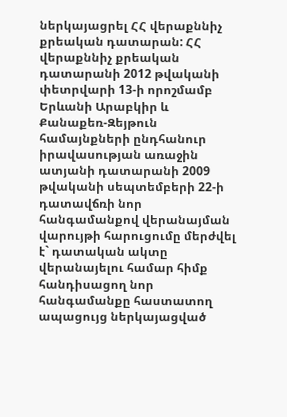ներկայացրել ՀՀ վերաքննիչ քրեական դատարան: ՀՀ վերաքննիչ քրեական դատարանի 2012 թվականի փետրվարի 13-ի որոշմամբ Երևանի Արաբկիր և Քանաքեռ-Զեյթուն համայնքների ընդհանուր իրավասության առաջին ատյանի դատարանի 2009 թվականի սեպտեմբերի 22-ի դատավճռի նոր հանգամանքով վերանայման վարույթի հարուցումը մերժվել է` դատական ակտը վերանայելու համար հիմք հանդիսացող նոր հանգամանքը հաստատող ապացույց ներկայացված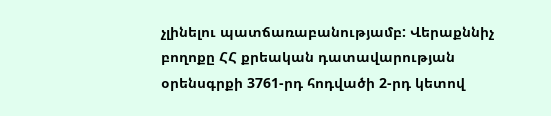չլինելու պատճառաբանությամբ: Վերաքննիչ բողոքը ՀՀ քրեական դատավարության օրենսգրքի 3761-րդ հոդվածի 2-րդ կետով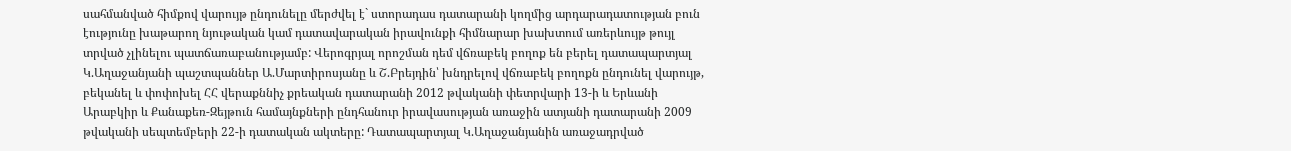սահմանված հիմքով վարույթ ընդունելը մերժվել է` ստորադաս դատարանի կողմից արդարադատության բուն էությունը խաթարող նյութական կամ դատավարական իրավունքի հիմնարար խախտում առերևույթ թույլ տրված չլինելու պատճառաբանությամբ: Վերոգրյալ որոշման դեմ վճռաբեկ բողոք են բերել դատապարտյալ Կ.Աղաջանյանի պաշտպաններ Ա.Մարտիրոսյանը և Շ.Բրեյդին՝ խնդրելով վճռաբեկ բողոքն ընդունել վարույթ, բեկանել և փոփոխել ՀՀ վերաքննիչ քրեական դատարանի 2012 թվականի փետրվարի 13-ի և Երևանի Արաբկիր և Քանաքեռ-Զեյթուն համայնքների ընդհանուր իրավասության առաջին ատյանի դատարանի 2009 թվականի սեպտեմբերի 22-ի դատական ակտերը: Դատապարտյալ Կ.Աղաջանյանին առաջադրված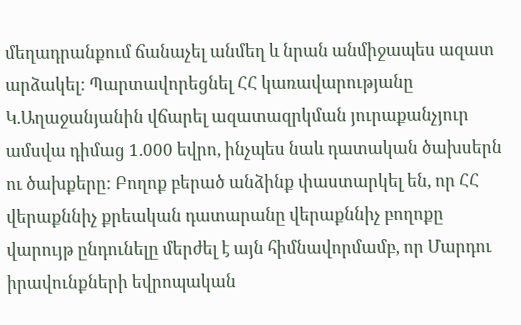մեղադրանքում ճանաչել անմեղ և նրան անմիջապես ազատ արձակել: Պարտավորեցնել ՀՀ կառավարությանը Կ.Աղաջանյանին վճարել ազատազրկման յուրաքանչյուր ամսվա դիմաց 1.000 եվրո, ինչպես նաև դատական ծախսերն ու ծախքերը: Բողոք բերած անձինք փաստարկել են, որ ՀՀ վերաքննիչ քրեական դատարանը վերաքննիչ բողոքը վարույթ ընդունելը մերժել է այն հիմնավորմամբ, որ Մարդու իրավունքների եվրոպական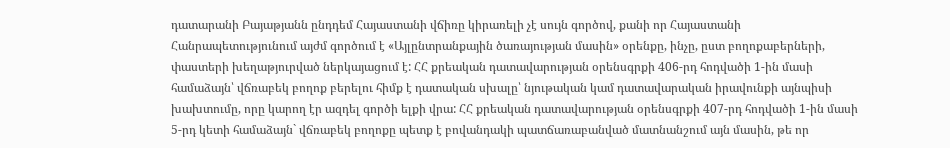դատարանի Բայաթյանն ընդդեմ Հայաստանի վճիռը կիրառելի չէ սույն գործով, քանի որ Հայաստանի Հանրապետությունում այժմ գործում է «Այլընտրանքային ծառայության մասին» օրենքը, ինչը, ըստ բողոքաբերների, փաստերի խեղաթյուրված ներկայացում է: ՀՀ քրեական դատավարության օրենսգրքի 406-րդ հոդվածի 1-ին մասի համաձայն՝ վճռաբեկ բողոք բերելու հիմք է դատական սխալը՝ նյութական կամ դատավարական իրավունքի այնպիսի խախտումը, որը կարող էր ազդել գործի ելքի վրա: ՀՀ քրեական դատավարության օրենսգրքի 407-րդ հոդվածի 1-ին մասի 5-րդ կետի համաձայն` վճռաբեկ բողոքը պետք է բովանդակի պատճառաբանված մատնանշում այն մասին, թե որ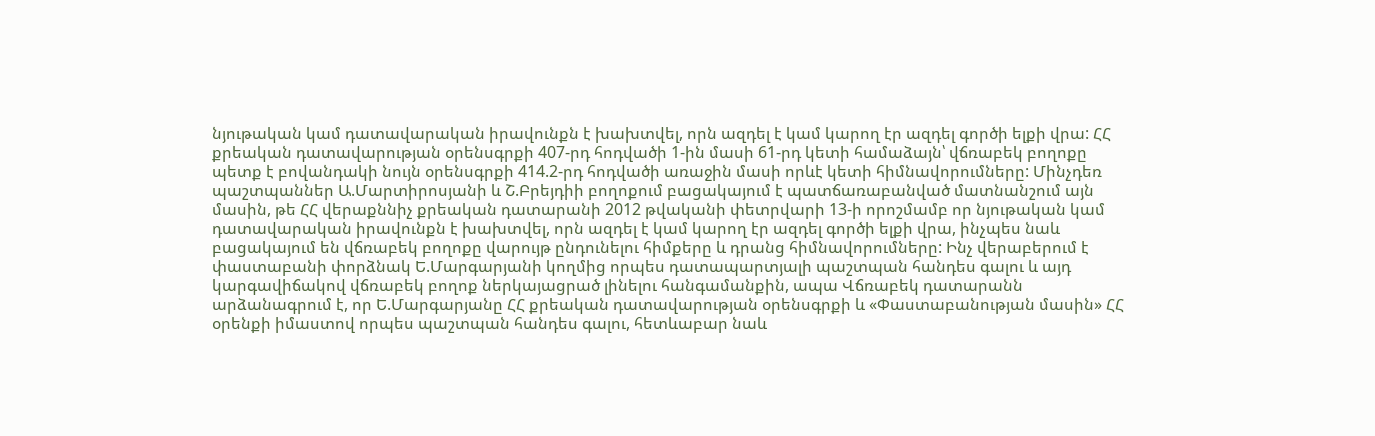նյութական կամ դատավարական իրավունքն է խախտվել, որն ազդել է կամ կարող էր ազդել գործի ելքի վրա: ՀՀ քրեական դատավարության օրենսգրքի 407-րդ հոդվածի 1-ին մասի 61-րդ կետի համաձայն՝ վճռաբեկ բողոքը պետք է բովանդակի նույն օրենսգրքի 414.2-րդ հոդվածի առաջին մասի որևէ կետի հիմնավորումները: Մինչդեռ պաշտպաններ Ա.Մարտիրոսյանի և Շ.Բրեյդիի բողոքում բացակայում է պատճառաբանված մատնանշում այն մասին, թե ՀՀ վերաքննիչ քրեական դատարանի 2012 թվականի փետրվարի 13-ի որոշմամբ որ նյութական կամ դատավարական իրավունքն է խախտվել, որն ազդել է կամ կարող էր ազդել գործի ելքի վրա, ինչպես նաև բացակայում են վճռաբեկ բողոքը վարույթ ընդունելու հիմքերը և դրանց հիմնավորումները: Ինչ վերաբերում է փաստաբանի փորձնակ Ե.Մարգարյանի կողմից որպես դատապարտյալի պաշտպան հանդես գալու և այդ կարգավիճակով վճռաբեկ բողոք ներկայացրած լինելու հանգամանքին, ապա Վճռաբեկ դատարանն արձանագրում է, որ Ե.Մարգարյանը ՀՀ քրեական դատավարության օրենսգրքի և «Փաստաբանության մասին» ՀՀ օրենքի իմաստով որպես պաշտպան հանդես գալու, հետևաբար նաև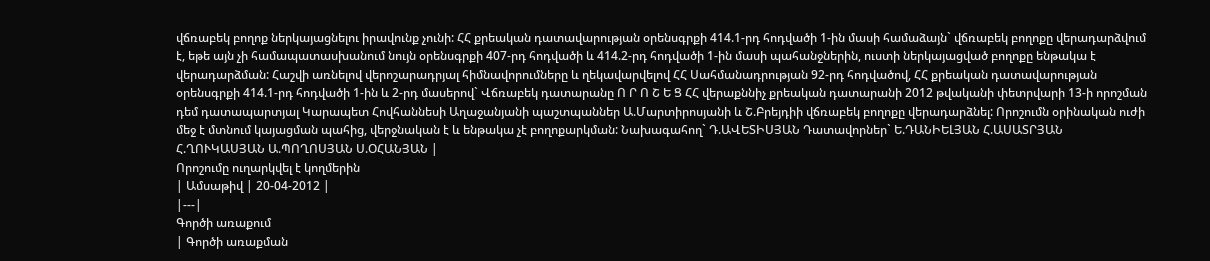վճռաբեկ բողոք ներկայացնելու իրավունք չունի: ՀՀ քրեական դատավարության օրենսգրքի 414.1-րդ հոդվածի 1-ին մասի համաձայն` վճռաբեկ բողոքը վերադարձվում է, եթե այն չի համապատասխանում նույն օրենսգրքի 407-րդ հոդվածի և 414.2-րդ հոդվածի 1-ին մասի պահանջներին, ուստի ներկայացված բողոքը ենթակա է վերադարձման: Հաշվի առնելով վերոշարադրյալ հիմնավորումները և ղեկավարվելով ՀՀ Սահմանադրության 92-րդ հոդվածով, ՀՀ քրեական դատավարության օրենսգրքի 414.1-րդ հոդվածի 1-ին և 2-րդ մասերով` Վճռաբեկ դատարանը Ո Ր Ո Շ Ե Ց ՀՀ վերաքննիչ քրեական դատարանի 2012 թվականի փետրվարի 13-ի որոշման դեմ դատապարտյալ Կարապետ Հովհաննեսի Աղաջանյանի պաշտպաններ Ա.Մարտիրոսյանի և Շ.Բրեյդիի վճռաբեկ բողոքը վերադարձնել: Որոշումն օրինական ուժի մեջ է մտնում կայացման պահից, վերջնական է և ենթակա չէ բողոքարկման: Նախագահող` Դ.ԱՎԵՏԻՍՅԱՆ Դատավորներ` Ե.ԴԱՆԻԵԼՅԱՆ Հ.ԱՍԱՏՐՅԱՆ Հ.ՂՈՒԿԱՍՅԱՆ Ա.ՊՈՂՈՍՅԱՆ Ս.ՕՀԱՆՅԱՆ |
Որոշումը ուղարկվել է կողմերին
| Ամսաթիվ | 20-04-2012 |
|---|
Գործի առաքում
| Գործի առաքման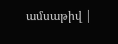ամսաթիվ |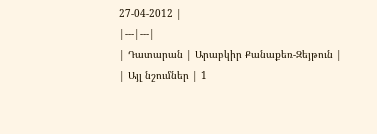27-04-2012 |
|---|---|
| Դատարան | Արաբկիր Քանաքեռ-Զեյթուն |
| Այլ նշումներ | 1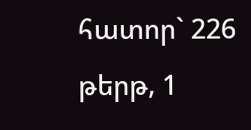հատոր` 226 թերթ, 1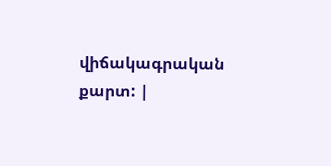վիճակագրական քարտ: |